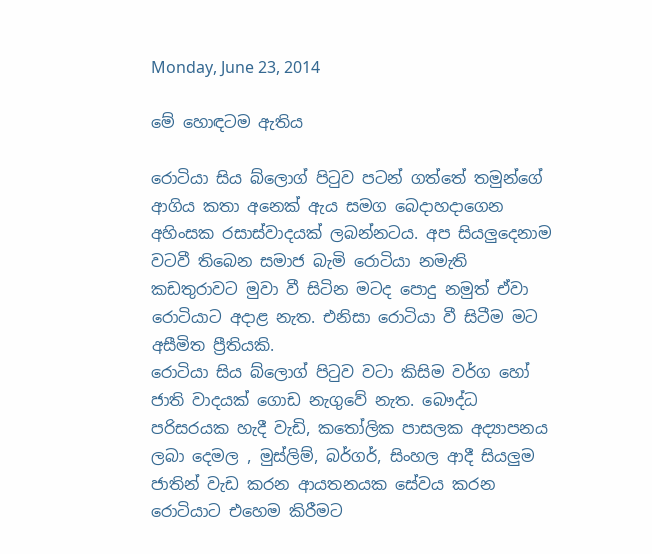Monday, June 23, 2014

මේ හොඳටම ඇතිය

රොටියා සිය බ්ලොග් පිටුව පටන් ගත්තේ තමුන්ගේ ආගිය කතා අනෙක් ඇය සමග බෙදාහදාගෙන අහිංසක රසාස්වාදයක් ලබන්නටය. අප සියලුදෙනාම වටවී තිබෙන සමාජ බැමි රොටියා නමැති කඩතුරාවට මුවා වී සිටින මටද පොදු නමුත් ඒවා රොටියාට අදාළ නැත. එනිසා රොටියා වී සිටීම මට අසීමිත ප්‍රීතියකි.
රොටියා සිය බ්ලොග් පිටුව වටා කිසිම වර්ග හෝ ජාති වාදයක් ගොඩ නැගුවේ නැත. බෞද්ධ පරිසරයක හැදී වැඩි, කතෝලික පාසලක අද්‍යාපනය ලබා දෙමල , මුස්ලිම්, බර්ගර්, සිංහල ආදී සියලුම ජාතින් වැඩ කරන ආයතනයක සේවය කරන රොටියාට එහෙම කිරීමට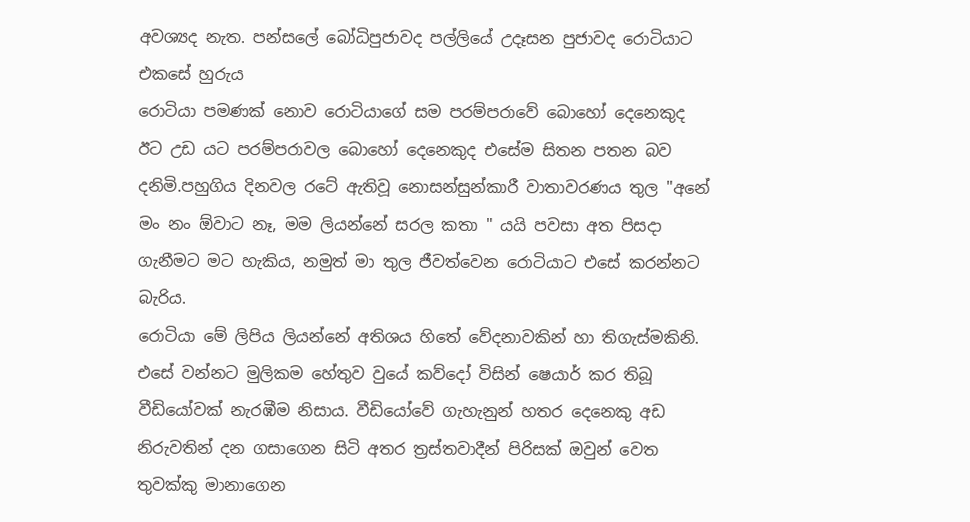අවශ්‍යද නැත. පන්සලේ බෝධිපුජාවද පල්ලියේ උදෑසන පුජාවද රොටියාට එකසේ හුරුය
රොටියා පමණක් නොව රොටියාගේ සම පරම්පරාවේ බොහෝ දෙනෙකුද ඊට උඩ යට පරම්පරාවල බොහෝ දෙනෙකුද එසේම සිතන පතන බව දනිමි.පහුගිය දිනවල රටේ ඇතිවූ නොසන්සුන්කාරී වාතාවරණය තුල "අනේ මං නං ඕවාට නෑ, මම ලියන්නේ සරල කතා " යයි පවසා අත පිසදා ගැනීමට මට හැකිය, නමුත් මා තුල ජීවත්වෙන රොටියාට එසේ කරන්නට බැරිය.
රොටියා මේ ලිපිය ලියන්නේ අතිශය හිතේ වේදනාවකින් හා තිගැස්මකිනි. එසේ වන්නට මුලිකම හේතුව වුයේ කව්දෝ විසින් ෂෙයාර් කර තිබූ වීඩියෝවක් නැරඹීම නිසාය. වීඩියෝවේ ගැහැනුන් හතර දෙනෙකු අඩ නිරුවතින් දන ගසාගෙන සිටි අතර ත්‍රස්තවාදීන් පිරිසක් ඔවුන් වෙත තුවක්කු මානාගෙන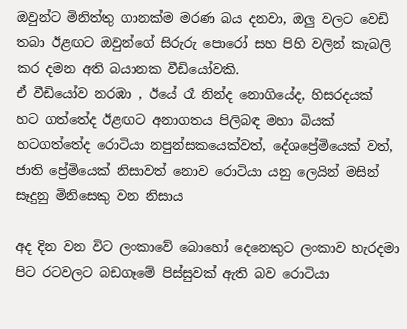ඔවුන්ට මිනිත්තු ගානක්ම මරණ බය දනවා, ඔලු වලට වෙඩි තබා ඊළඟට ඔවුන්ගේ සිරුරු පොරෝ සහ පිහි වලින් කැබලි කර දමන අති බයානක වීඩියෝවකි.
ඒ වීඩියෝව නරඹා , ඊයේ රෑ නින්ද නොගියේද, හිසරදයක් හට ගත්තේද ඊළඟට අනාගතය පිලිබඳ මහා බියක් හටගත්තේද රොටියා නපුන්සකයෙක්වත්, දේශප්‍රේමියෙක් වත්, ජාති ප්‍රේමියෙක් නිසාවත් නොව රොටියා යනු ලෙයින් මසින් සෑදුනු මිනිසෙකු වන නිසාය

අද දින වන විට ලංකාවේ බොහෝ දෙනෙකුට ලංකාව හැරදමා පිට රටවලට බඩගෑමේ පිස්සුවක් ඇති බව රොටියා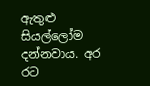ඇතුළු සියල්ලෝම දන්නවාය. අර රට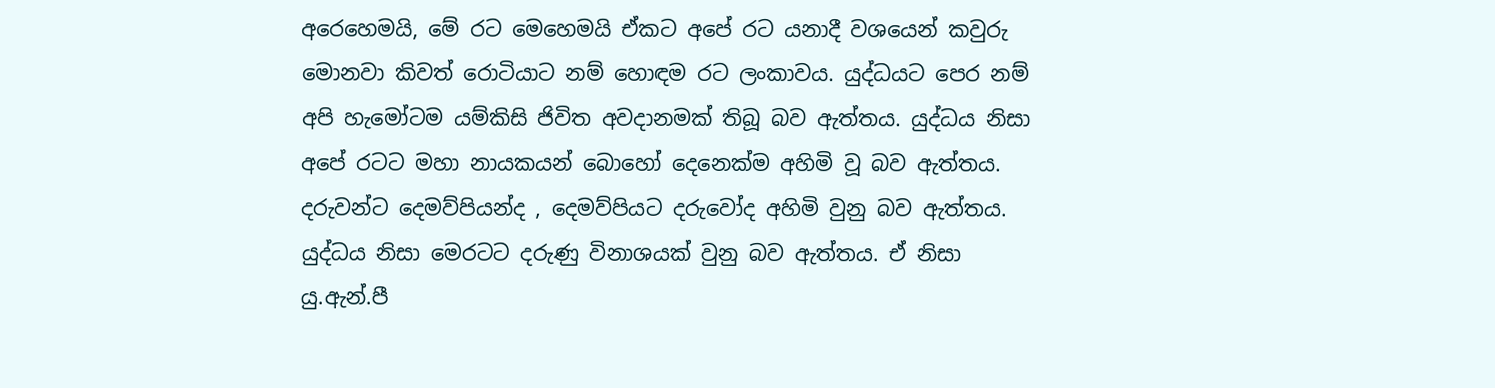අරෙහෙමයි, මේ රට මෙහෙමයි ඒකට අපේ රට යනාදී වශයෙන් කවුරු මොනවා කිවත් රොටියාට නම් හොඳම රට ලංකාවය. යුද්ධයට පෙර නම් අපි හැමෝටම යම්කිසි ජිවිත අවදානමක් තිබූ බව ඇත්තය. යුද්ධය නිසා අපේ රටට මහා නායකයන් බොහෝ දෙනෙක්ම අහිමි වූ බව ඇත්තය. දරුවන්ට දෙමව්පියන්ද , දෙමව්පියට දරුවෝද අහිමි වුනු බව ඇත්තය. යුද්ධය නිසා මෙරටට දරුණු විනාශයක් වුනු බව ඇත්තය. ඒ නිසා යු.ඇන්.පී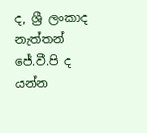ද, ශ්‍රී ලංකාද නැත්තන් ජේ.වී.පි ද යන්න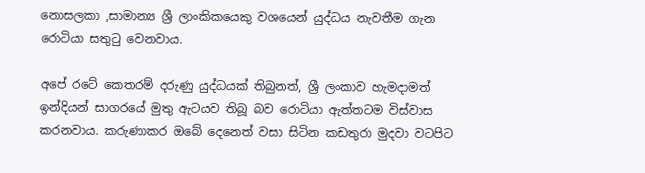නොසලකා ,සාමාන්‍ය ශ්‍රී ලාංකිකයෙකු වශයෙන් යුද්ධය නැවතීම ගැන රොටියා සතුටු වෙනවාය.

අපේ රටේ කෙතරම් දරුණු යුද්ධයක් තිබුනත්, ශ්‍රී ලංකාව හැමදාමත් ඉන්දියන් සාගරයේ මුතු ඇටයව තිබූ බව රොටියා ඇත්තටම විස්වාස කරනවාය. කරුණාකර ඔබේ දෙනෙත් වසා සිටින කඩතුරා මුදවා වටපිට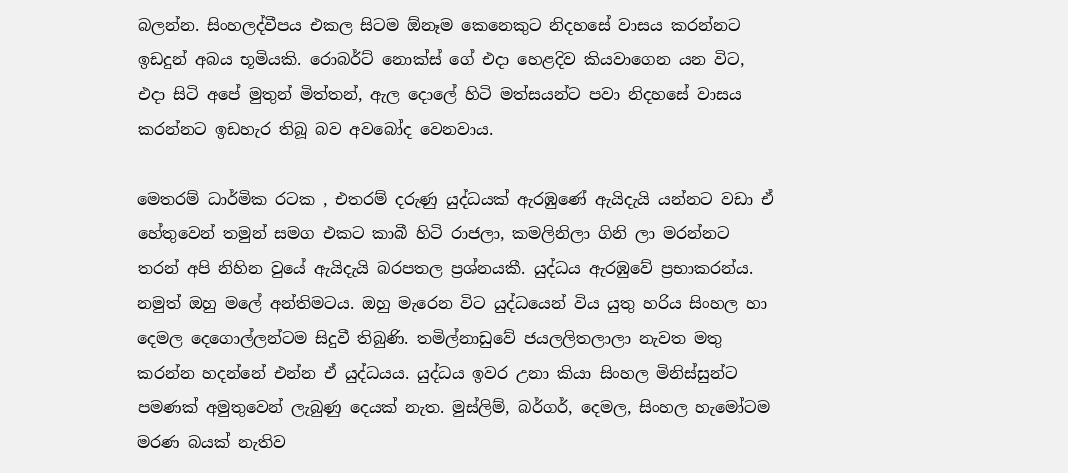බලන්න. සිංහලද්වීපය එකල සිටම ඕනෑම කෙනෙකුට නිදහසේ වාසය කරන්නට ඉඩදුන් අබය භූමියකි. රොබර්ට් නොක්ස් ගේ එදා හෙළදිව කියවාගෙන යන විට, එදා සිටි අපේ මුතුන් මිත්තන්, ඇල දොලේ හිටි මත්සයන්ට පවා නිදහසේ වාසය කරන්නට ඉඩහැර තිබූ බව අවබෝද වෙනවාය.

මෙතරම් ධාර්මික රටක , එතරම් දරුණු යුද්ධයක් ඇරඹුණේ ඇයිදැයි යන්නට වඩා ඒ හේතුවෙන් තමුන් සමග එකට කාබී හිටි රාජලා, කමලිනිලා ගිනි ලා මරන්නට තරන් අපි නිහින වුයේ ඇයිදැයි බරපතල ප්‍රශ්නයකී. යුද්ධය ඇරඹුවේ ප්‍රභාකරන්ය. නමුත් ඔහු මලේ අන්තිමටය. ඔහු මැරෙන විට යුද්ධයෙන් විය යුතු හරිය සිංහල හා දෙමල දෙගොල්ලන්ටම සිදුවී තිබුණි. තමිල්නාඩුවේ ජයලලිතලාලා නැවත මතු කරන්න හදන්නේ එන්න ඒ යුද්ධයය. යුද්ධය ඉවර උනා කියා සිංහල මිනිස්සුන්ට පමණක් අමුතුවෙන් ලැබුණු දෙයක් නැත. මුස්ලිම්, බර්ගර්, දෙමල, සිංහල හැමෝටම මරණ බයක් නැතිව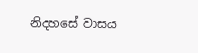නිදහසේ වාසය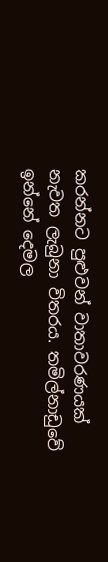කරන්නට පුළුවන් වාතාවරණයක් නැවත ලැබුනා විතරය. තමිල්නාඩුවේ ඉන්නේ දෙමල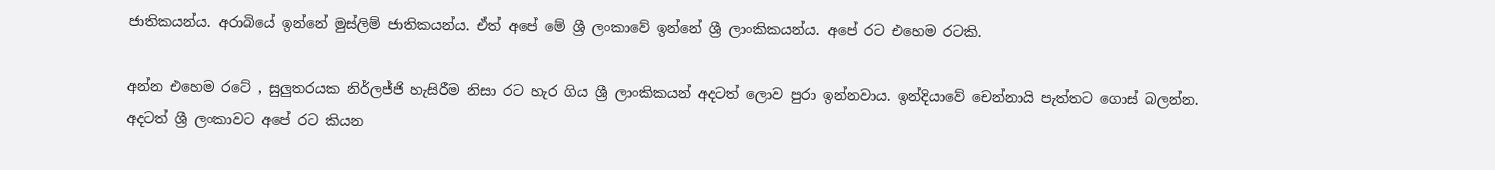ජාතිකයන්ය. අරාබියේ ඉන්නේ මුස්ලිම් ජාතිකයන්ය. ඒත් අපේ මේ ශ්‍රී ලංකාවේ ඉන්නේ ශ්‍රී ලාංකිකයන්ය. අපේ රට එහෙම රටකි.

අන්න එහෙම රටේ , සුලුතරයක නිර්ලජ්ජි හැසිරීම නිසා රට හැර ගිය ශ්‍රී ලාංකිකයන් අදටත් ලොව පුරා ඉන්නවාය. ඉන්දියාවේ චෙන්නායි පැත්තට ගොස් බලන්න. අදටත් ශ්‍රී ලංකාවට අපේ රට කියන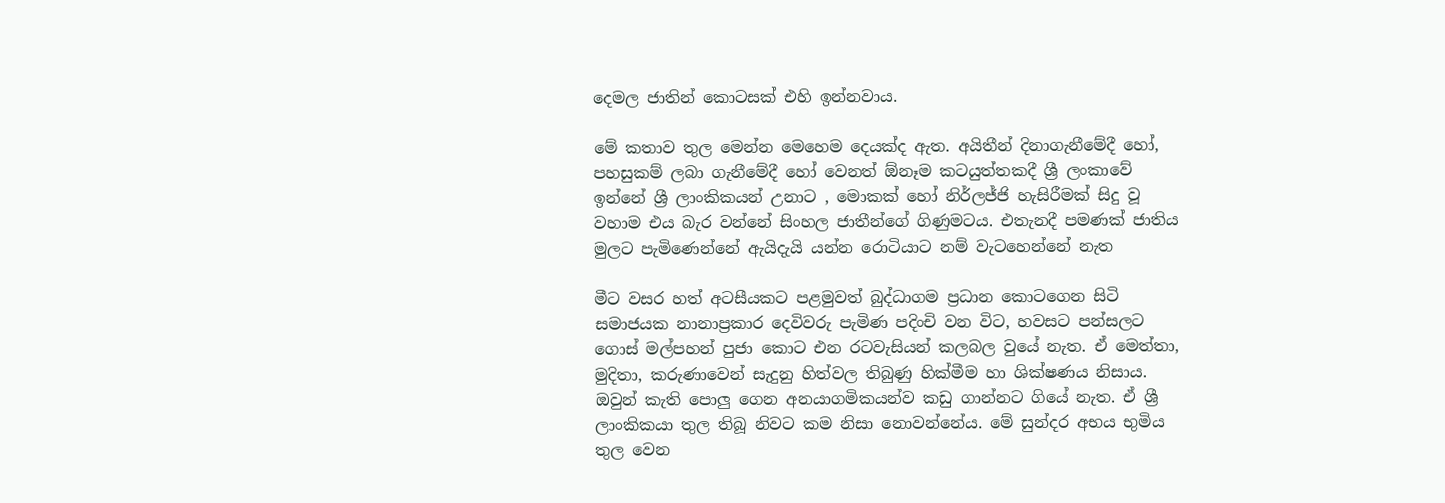දෙමල ජාතින් කොටසක් එහි ඉන්නවාය.

මේ කතාව තුල මෙන්න මෙහෙම දෙයක්ද ඇත. අයිතීන් දිනාගැනීමේදී හෝ, පහසුකම් ලබා ගැනීමේදී හෝ වෙනත් ඕනෑම කටයුත්තකදී ශ්‍රී ලංකාවේ ඉන්නේ ශ්‍රී ලාංකිකයන් උනාට , මොකක් හෝ නිර්ලජ්ජි හැසිරීමක් සිදු වූ වහාම එය බැර වන්නේ සිංහල ජාතීන්ගේ ගිණුමටය. එතැනදී පමණක් ජාතිය මුලට පැමිණෙන්නේ ඇයිදැයි යන්න රොටියාට නම් වැටහෙන්නේ නැත

මීට වසර හත් අටසීයකට පළමුවත් බුද්ධාගම ප්‍රධාන කොටගෙන සිටි සමාජයක නානාප්‍රකාර දෙවිවරු පැමිණ පදිංචි වන විට, හවසට පන්සලට ගොස් මල්පහන් පුජා කොට එන රටවැසියන් කලබල වුයේ නැත. ඒ මෙත්තා, මුදිතා, කරුණාවෙන් සැදුනු හිත්වල තිබුණු හික්මීම හා ශික්ෂණය නිසාය. ඔවුන් කැති පොලු ගෙන අනයාගමිකයන්ව කඩු ගාන්නට ගියේ නැත. ඒ ශ්‍රී ලාංකිකයා තුල තිබූ නිවට කම නිසා නොවන්නේය. මේ සුන්දර අභය භුමිය තුල වෙන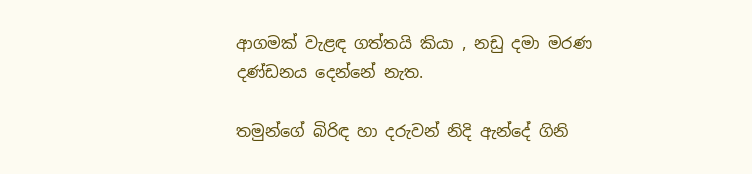ආගමක් වැළඳ ගත්තයි කියා , නඩු දමා මරණ දණ්ඩනය දෙන්නේ නැත.

තමුන්ගේ බිරිඳ හා දරුවන් නිදි ඇන්දේ ගිනි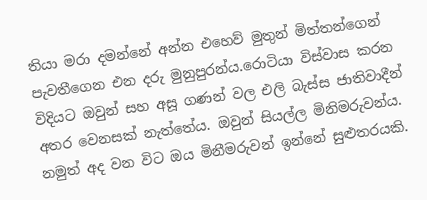තියා මරා දමන්නේ අන්න එහෙව් මුතුන් මිත්තන්ගෙන් පැවතීගෙන එන දරු මුනුපුරන්ය.රොටියා විස්වාස කරන විදියට ඔවුන් සහ අසූ ගණන් වල එලි බැස්ස ජාතිවාදීන් අතර වෙනසක් නැත්තේය. ඔවුන් සියල්ල මිනිමරුවන්ය. නමුත් අද වන විට ඔය මිනීමරුවන් ඉන්නේ සුළුතරයකි.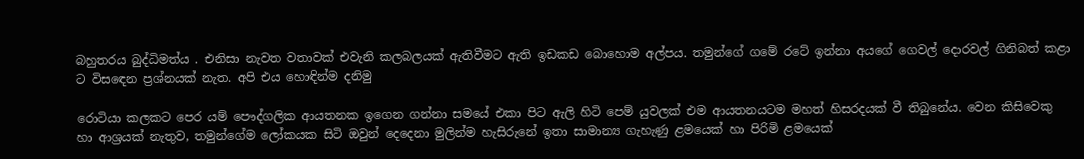බහුතරය බුද්ධිමත්ය . එනිසා නැවත වතාවක් එවැනි කලබලයක් ඇතිවීමට ඇති ඉඩකඩ බොහොම අල්පය. තමුන්ගේ ගමේ රටේ ඉන්නා අයගේ ගෙවල් දොරවල් ගිනිබත් කළා ට විසඳෙන ප්‍රශ්නයක් නැත. අපි එය හොඳින්ම දනිමු

රොටියා කලකට පෙර යම් පෞද්ගලික ආයතනක ඉගෙන ගන්නා සමයේ එකා පිට ඇලි හිටි පෙම් යුවලක් එම ආයතනයටම මහත් හිසරදයක් වී තිබුනේය. වෙන කිසිවෙකු හා ආශ්‍රයක් නැතුව, තමුන්ගේම ලෝකයක සිටි ඔවුන් දෙදෙනා මුලින්ම හැසිරුනේ ඉතා සාමාන්‍ය ගැහැණු ළමයෙක් හා පිරිමි ළමයෙක්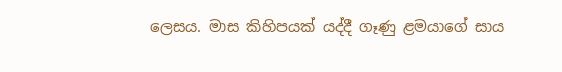ලෙසය. මාස කිහිපයක් යද්දී ගෑණු ළමයාගේ සාය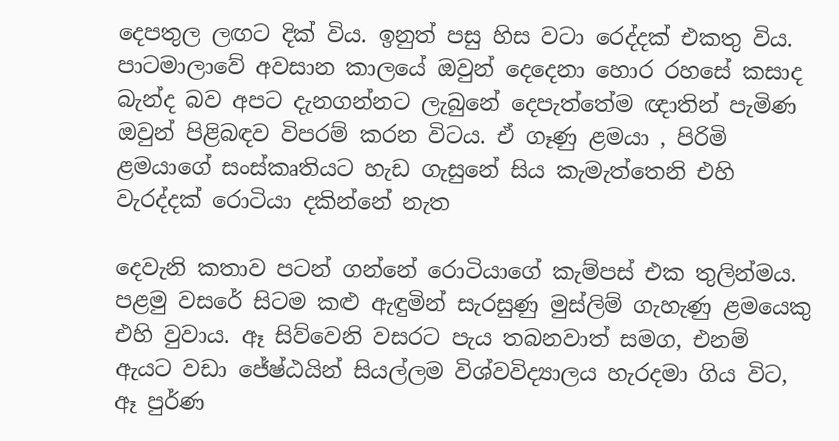දෙපතුල ලඟට දික් විය. ඉනුත් පසු හිස වටා රෙද්දක් එකතු විය. පාටමාලාවේ අවසාන කාලයේ ඔවුන් දෙදෙනා හොර රහසේ කසාද බැන්ද බව අපට දැනගන්නට ලැබුනේ දෙපැත්තේම ඥාතින් පැමිණ ඔවුන් පිළිබඳව විපරම් කරන විටය. ඒ ගෑණු ළමයා , පිරිමි ළමයාගේ සංස්කෘතියට හැඩ ගැසුනේ සිය කැමැත්තෙනි එහි වැරද්දක් රොටියා දකින්නේ නැත

දෙවැනි කතාව පටන් ගන්නේ රොටියාගේ කැම්පස් එක තුලින්මය. පළමු වසරේ සිටම කළු ඇඳුමින් සැරසුණු මුස්ලිම් ගැහැණු ළමයෙකු එහි වුවාය. ඈ සිව්වෙනි වසරට පැය තබනවාත් සමග, එනම් ඇයට වඩා ජේෂ්ඨයින් සියල්ලම විශ්වවිද්‍යාලය හැරදමා ගිය විට, ඈ පුර්ණ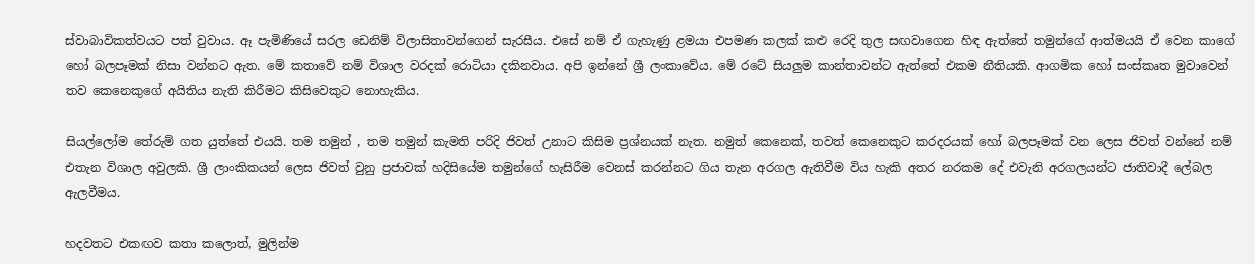ස්වාබාවිකත්වයට පත් වුවාය. ඈ පැමිණියේ සරල ඩෙනිම් විලාසිතාවන්ගෙන් සැරසීය. එසේ නම් ඒ ගැහැණු ළමයා එපමණ කලක් කළු රෙදි තුල සඟවාගෙන හිඳ ඇත්තේ තමුන්ගේ ආත්මයයි ඒ වෙන කාගේ හෝ බලපෑමක් නිසා වන්නට ඇත. මේ කතාවේ නම් විශාල වරදක් රොටියා දකිනවාය. අපි ඉන්නේ ශ්‍රී ලංකාවේය. මේ රටේ සියලුම කාන්තාවන්ට ඇත්තේ එකම නීතියකි. ආගමික හෝ සංස්කෘත මුවාවෙන් තව කෙනෙකුගේ අයිතිය නැති කිරීමට කිසිවෙකුට නොහැකිය.

සියල්ලෝම තේරුම් ගත යුත්තේ එයයි. තම තමුන් , තම තමුන් කැමති පරිදි ජිවත් උනාට කිසිම ප්‍රශ්නයක් නැත. නමුත් කෙනෙක්, තවත් කෙනෙකුට කරදරයක් හෝ බලපෑමක් වන ලෙස ජිවත් වන්නේ නම් එතැන විශාල අවුලකි. ශ්‍රී ලාංකිකයන් ලෙස ජිවත් වුනු ප්‍රජාවක් හදිසියේම තමුන්ගේ හැසිරීම වෙනස් කරන්නට ගිය තැන අරගල ඇතිවීම විය හැකි අතර නරකම දේ එවැනි අරගලයන්ට ජාතිවාදී ලේබල ඇලවීමය.

හදවතට එකඟව කතා කලොත්, මුලින්ම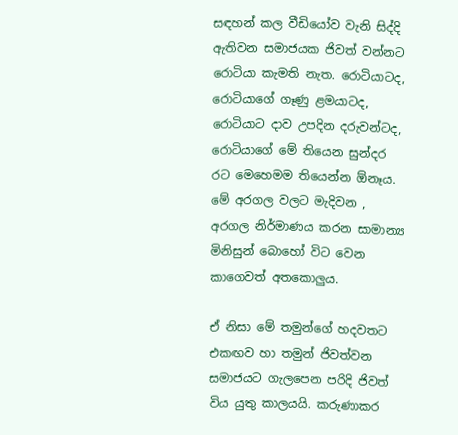සඳහන් කල වීඩියෝව වැනි සිද්දි ඇතිවන සමාජයක ජිවත් වන්නට රොටියා කැමති නැත. රොටියාටද, රොටියාගේ ගෑණු ළමයාටද, රොටියාට දාව උපදින දරුවන්ටද, රොටියාගේ මේ තියෙන සුන්දර රට මෙහෙමම තියෙන්න ඕනෑය. මේ අරගල වලට මැදිවන , අරගල නිර්මාණය කරන සාමාන්‍ය මිනිසුන් බොහෝ විට වෙන කාගෙවත් අතකොලුය.

ඒ නිසා මේ තමුන්ගේ හදවතට එකඟව හා තමුන් ජිවත්වන සමාජයට ගැලපෙන පරිදි ජිවත් විය යුතු කාලයයි. කරුණාකර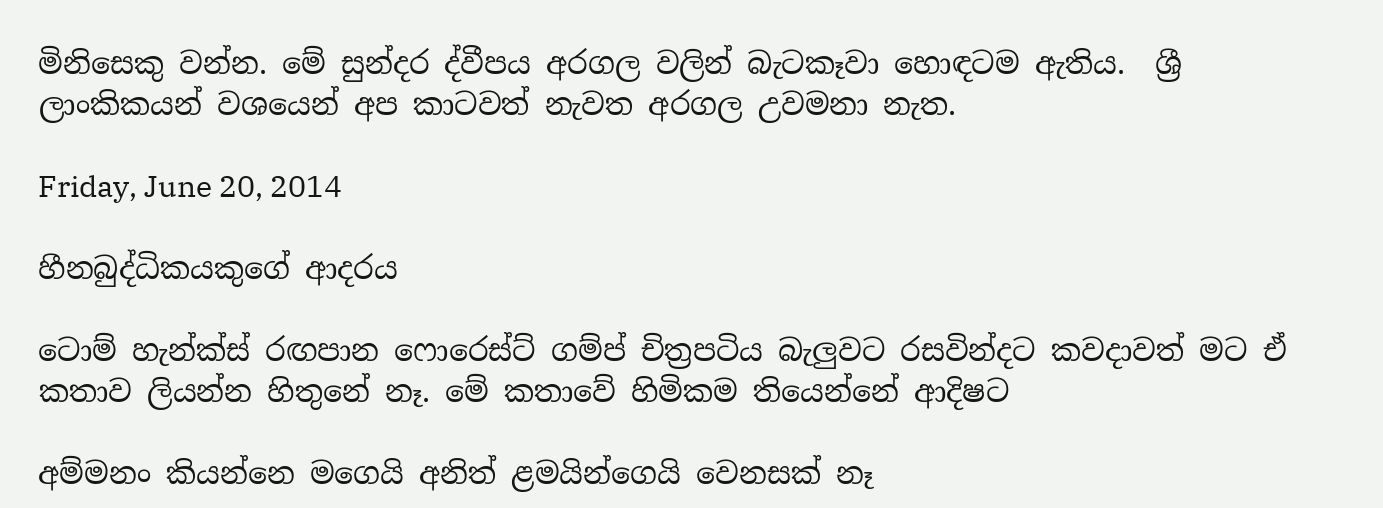මිනිසෙකු වන්න. මේ සුන්දර ද්වීපය අරගල වලින් බැටකෑවා හොඳටම ඇතිය.  ශ්‍රී ලාංකිකයන් වශයෙන් අප කාටවත් නැවත අරගල උවමනා නැත.

Friday, June 20, 2014

හීනබුද්ධිකයකුගේ ආදරය

ටොම් හැන්ක්ස් රඟපාන ෆොරෙස්ට් ගම්ප් චිත්‍රපටිය බැලුවට රසවින්දට කවදාවත් මට ඒ කතාව ලියන්න හිතුනේ නෑ. මේ කතාවේ හිමිකම තියෙන්නේ ආදිෂට

අම්මනං කියන්නෙ මගෙයි අනිත් ළමයින්ගෙයි වෙනසක් නෑ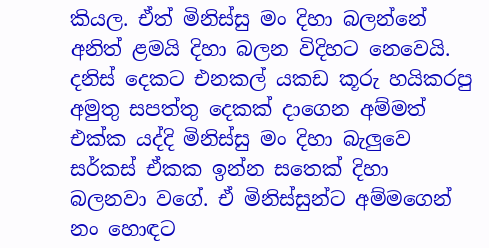කියල. ඒත් මිනිස්සු මං දිහා බලන්නේ අනිත් ළමයි දිහා බලන විදිහට නෙවෙයි. දනිස් දෙකට එනකල් යකඩ කූරු හයිකරපු අමුතු සපත්තු දෙකක් දාගෙන අම්මත් එක්ක යද්දි මිනිස්සු මං දිහා බැලුවෙ සර්කස් ඒකක ඉන්න සතෙක් දිහා බලනවා වගේ. ඒ මිනිස්සුන්ට අම්මගෙන් නං හොඳට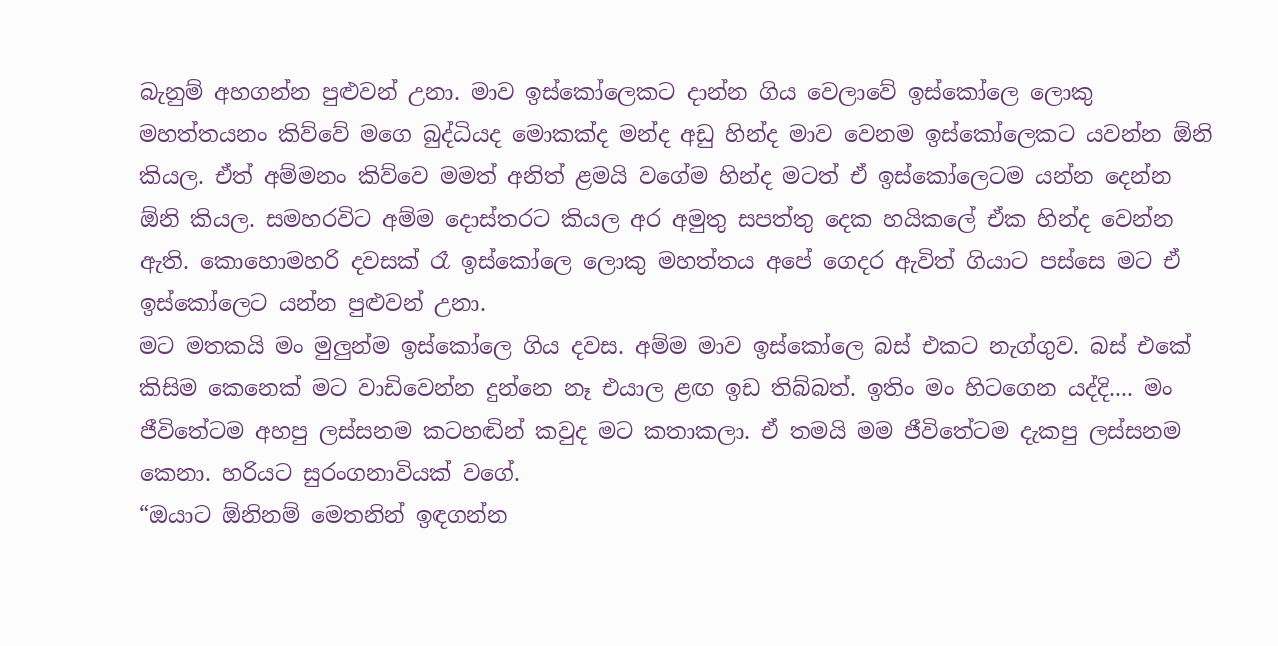බැනුම් අහගන්න පුළුවන් උනා. මාව ඉස්කෝලෙකට දාන්න ගිය වෙලාවේ ඉස්කෝලෙ ලොකු මහත්තයනං කිව්වේ මගෙ බුද්ධියද මොකක්ද මන්ද අඩු හින්ද මාව වෙනම ඉස්කෝලෙකට යවන්න ඕනි කියල. ඒත් අම්මනං කිව්වෙ මමත් අනිත් ළමයි වගේම හින්ද මටත් ඒ ඉස්කෝලෙටම යන්න දෙන්න ඕනි කියල. සමහරවිට අම්ම දොස්තරට කියල අර අමුතු සපත්තු දෙක හයිකලේ ඒක හින්ද වෙන්න ඇති. කොහොමහරි දවසක් රෑ ඉස්කෝලෙ ලොකු මහත්තය අපේ ගෙදර ඇවිත් ගියාට පස්සෙ මට ඒ ඉස්කෝලෙට යන්න පුළුවන් උනා.
මට මතකයි මං මුලුන්ම ඉස්කෝලෙ ගිය දවස. අම්ම මාව ඉස්කෝලෙ බස් එකට නැග්ගුව. බස් එකේ කිසිම කෙනෙක් මට වාඩිවෙන්න දුන්නෙ නෑ එයාල ළඟ ඉඩ තිබ්බත්. ඉතිං මං හිටගෙන යද්දි.... මං ජීවිතේටම අහපු ලස්සනම කටහඬින් කවුද මට කතාකලා. ඒ තමයි මම ජීවිතේටම දැකපු ලස්සනම කෙනා. හරියට සුරංගනාවියක් වගේ.
“ඔයාට ඕනිනම් මෙතනින් ඉඳගන්න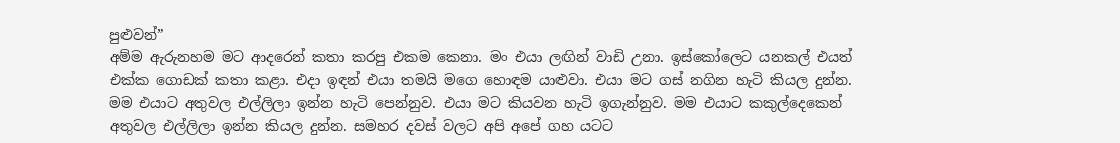පුළුවන්”
අම්ම ඇරුනහම මට ආදරෙන් කතා කරපු එකම කෙනා. මං එයා ලඟින් වාඩි උනා. ඉස්කෝලෙට යනකල් එයත් එක්ක ගොඩක් කතා කළා. එදා ඉඳන් එයා තමයි මගෙ හොඳම යාළුවා. එයා මට ගස් නගින හැටි කියල දුන්න. මම එයාට අතුවල එල්ලිලා ඉන්න හැටි පෙන්නුව. එයා මට කියවන හැටි ඉගැන්නුව. මම එයාට කකුල්දෙකෙන් අතුවල එල්ලිලා ඉන්න කියල දුන්න. සමහර දවස් වලට අපි අපේ ගහ යටට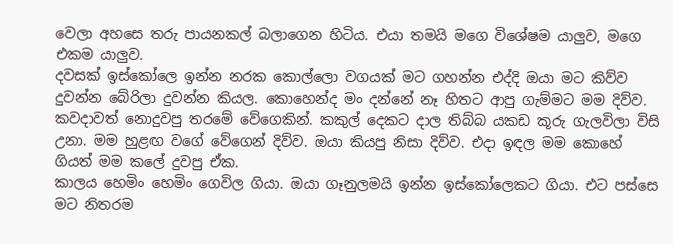වෙලා අහසෙ තරු පායනකල් බලාගෙන හිටිය. එයා තමයි මගෙ විශේෂම යාලුව, මගෙ එකම යාලුව.
දවසක් ඉස්කෝලෙ ඉන්න නරක කොල්ලො වගයක් මට ගහන්න එද්දි ඔයා මට කිව්ව දුවන්න බේරිලා දුවන්න කියල. කොහෙන්ද මං දන්නේ නෑ හිතට ආපු ගැම්මට මම දිව්ව. කවදාවත් නොදුවපු තරමේ වේගෙකින්. කකුල් දෙකට දාල තිබ්බ යකඩ කූරු ගැලවිලා විසි උනා. මම හුළඟ වගේ වේගෙන් දිව්ව. ඔයා කියපු නිසා දිව්ව. එදා ඉඳල මම කොහේ ගියත් මම කලේ දුවපු ඒක.
කාලය හෙමිං හෙමිං ගෙවිල ගියා. ඔයා ගෑනුලමයි ඉන්න ඉස්කෝලෙකට ගියා. එට පස්සෙ මට නිතරම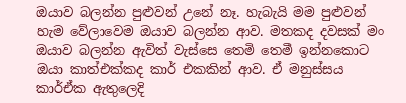ඔයාව බලන්න පුළුවන් උනේ නෑ. හැබැයි මම පුළුවන් හැම වේලාවෙම ඔයාව බලන්න ආව. මතකද දවසක් මං ඔයාව බලන්න ඇවිත් වැස්සෙ තෙමි තෙමී ඉන්නකොට ඔයා කාත්එක්කද කාර් එකකින් ආව. ඒ මනුස්සය කාර්ඒක ඇතුලෙදි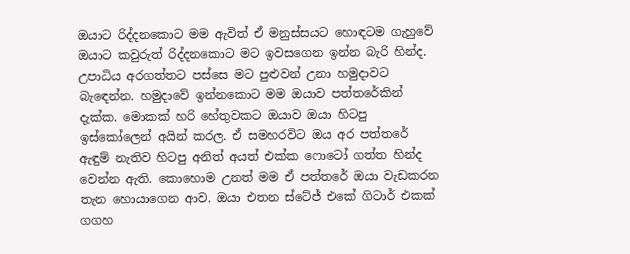ඔයාට රිද්දනකොට මම ඇවිත් ඒ මනුස්සයට හොඳටම ගැහුවේ ඔයාට කවුරුත් රිද්දනකොට මට ඉවසගෙන ඉන්න බැරි හින්ද.
උපාධිය අරගත්තට පස්සෙ මට පුළුවන් උනා හමුදාවට බැඳෙන්න. හමුදාවේ ඉන්නකොට මම ඔයාව පත්තරේකින් දැක්ක. මොකක් හරි හේතුවකට ඔයාව ඔයා හිටපු ඉස්කෝලෙන් අයින් කරල. ඒ සමහරවිට ඔය අර පත්තරේ ඇඳුම් නැතිව හිටපු අනිත් අයත් එක්ක ෆොටෝ ගත්ත හින්ද වෙන්න ඇති. කොහොම උනත් මම ඒ පත්තරේ ඔයා වැඩකරන තැන හොයාගෙන ආව. ඔයා එතන ස්ටේජ් එකේ ගිටාර් එකක් ගගහ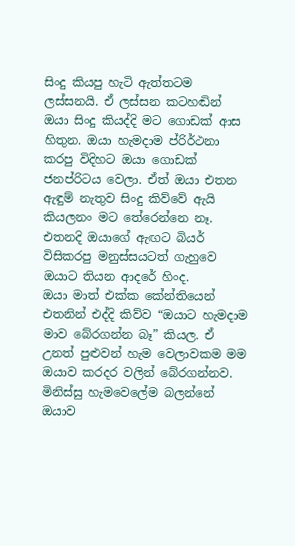සිංදු කියපු හැටි ඇත්තටම ලස්සනයි. ඒ ලස්සන කටහඬින් ඔයා සිංදු කියද්දි මට ගොඩක් ආස හිතුන. ඔයා හැමදාම ප්රිර්ථනා කරපු විදිහට ඔයා ගොඩක් ජනප්රිටය වෙලා. ඒත් ඔයා එතන ඇඳුම් නැතුව සිංදු කිව්වේ ඇයි කියලනං මට තේරෙන්නෙ නෑ. එතනදි ඔයාගේ ඇඟට බියර් විසිකරපු මනුස්සයටත් ගැහුවෙ ඔයාට තියන ආදරේ හිංද.
ඔයා මාත් එක්ක කේන්තියෙන් එතනින් එද්දි කිව්ව “ඔයාට හැමදාම මාව බේරගන්න බෑ” කියල. ඒ උනත් පුළුවන් හැම වෙලාවකම මම ඔයාව කරදර වලින් බේරගන්නව. මිනිස්සු හැමවෙලේම බලන්නේ ඔයාව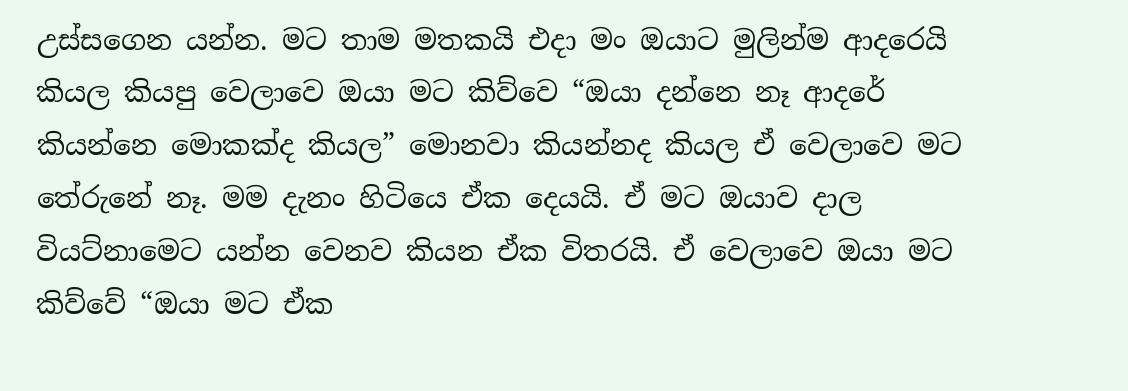උස්සගෙන යන්න. මට තාම මතකයි එදා මං ඔයාට මුලින්ම ආදරෙයි කියල කියපු වෙලාවෙ ඔයා මට කිව්වෙ “ඔයා දන්නෙ නෑ ආදරේ කියන්නෙ මොකක්ද කියල” මොනවා කියන්නද කියල ඒ වෙලාවෙ මට තේරුනේ නෑ. මම දැනං හිටියෙ ඒක දෙයයි. ඒ මට ඔයාව දාල වියට්නාමෙට යන්න වෙනව කියන ඒක විතරයි. ඒ වෙලාවෙ ඔයා මට කිව්වේ “ඔයා මට ඒක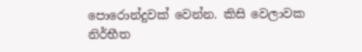පොරොන්දුවක් වෙන්න. කිසි වෙලාවක නිර්භීත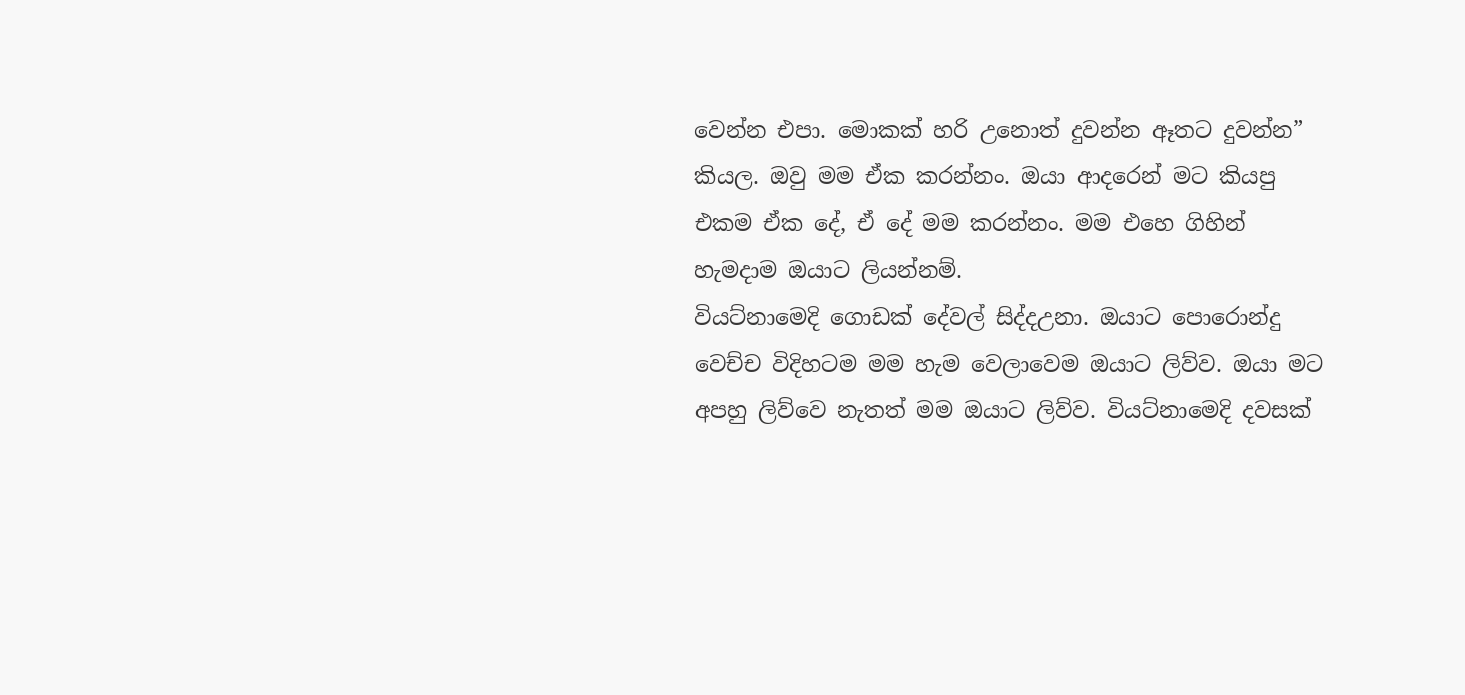වෙන්න එපා. මොකක් හරි උනොත් දුවන්න ඈතට දුවන්න” කියල. ඔවු මම ඒක කරන්නං. ඔයා ආදරෙන් මට කියපු එකම ඒක දේ, ඒ දේ මම කරන්නං. මම එහෙ ගිහින් හැමදාම ඔයාට ලියන්නම්.
වියට්නාමෙදි ගොඩක් දේවල් සිද්දඋනා. ඔයාට පොරොන්දු වෙච්ච විදිහටම මම හැම වෙලාවෙම ඔයාට ලිව්ව. ඔයා මට අපහු ලිව්වෙ නැතත් මම ඔයාට ලිව්ව. වියට්නාමෙදි දවසක්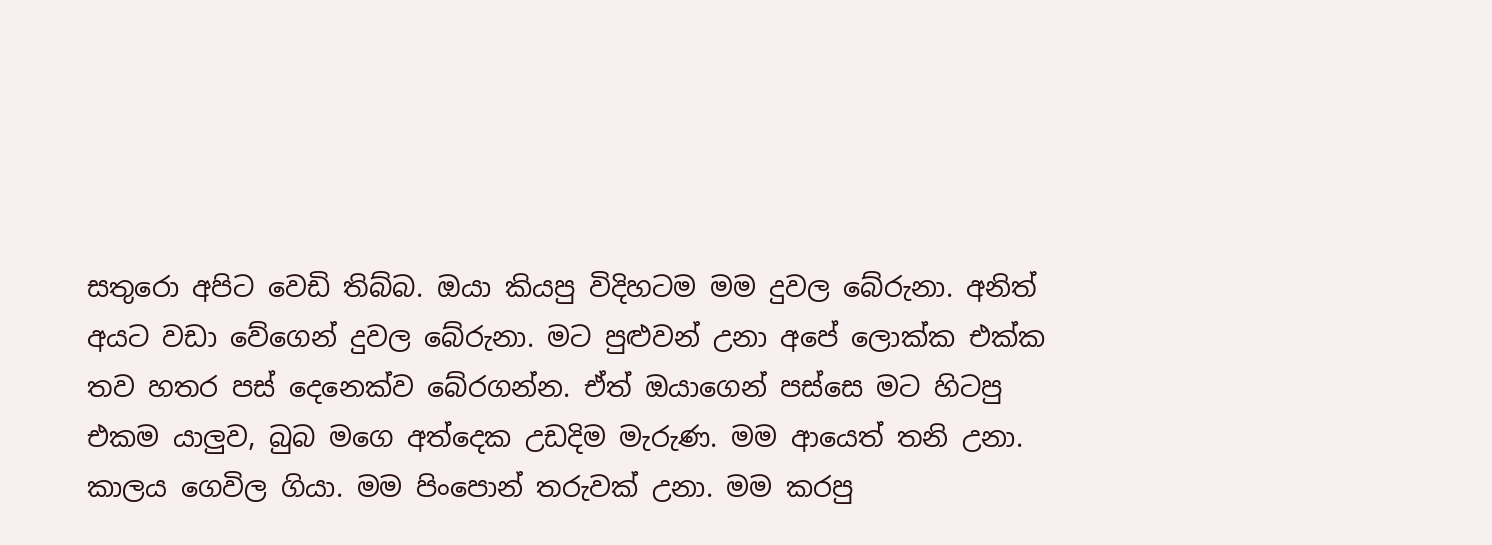සතුරො අපිට වෙඩි තිබ්බ. ඔයා කියපු විදිහටම මම දුවල බේරුනා. අනිත් අයට වඩා වේගෙන් දුවල බේරුනා. මට පුළුවන් උනා අපේ ලොක්ක එක්ක තව හතර පස් දෙනෙක්ව බේරගන්න. ඒත් ඔයාගෙන් පස්සෙ මට හිටපු එකම යාලුව, බුබ මගෙ අත්දෙක උඩදිම මැරුණ. මම ආයෙත් තනි උනා.
කාලය ගෙවිල ගියා. මම පිංපොන් තරුවක් උනා. මම කරපු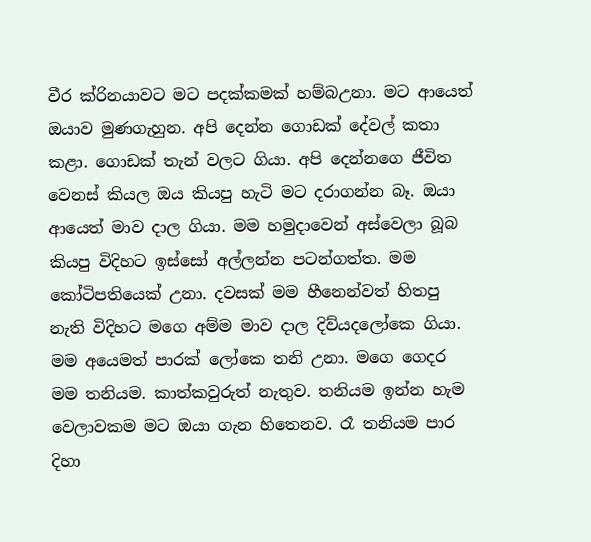වීර ක්රිනයාවට මට පදක්කමක් හම්බඋනා. මට ආයෙත් ඔයාව මුණගැහුන. අපි දෙන්න ගොඩක් දේවල් කතා කළා. ගොඩක් තැන් වලට ගියා. අපි දෙන්නගෙ ජීවිත වෙනස් කියල ඔය කියපු හැටි මට දරාගන්න බෑ. ඔයා ආයෙත් මාව දාල ගියා. මම හමුදාවෙන් අස්වෙලා බූබ කියපු විදිහට ඉස්සෝ අල්ලන්න පටන්ගත්ත. මම කෝටිපතියෙක් උනා. දවසක් මම හීනෙන්වත් හිතපු නැති විදිහට මගෙ අම්ම මාව දාල දිව්යදලෝකෙ ගියා. මම අයෙමත් පාරක් ලෝකෙ තනි උනා. මගෙ ගෙදර මම තනියම. කාත්කවුරුත් නැතුව. තනියම ඉන්න හැම වෙලාවකම මට ඔයා ගැන හිතෙනව. රෑ තනියම පාර දිහා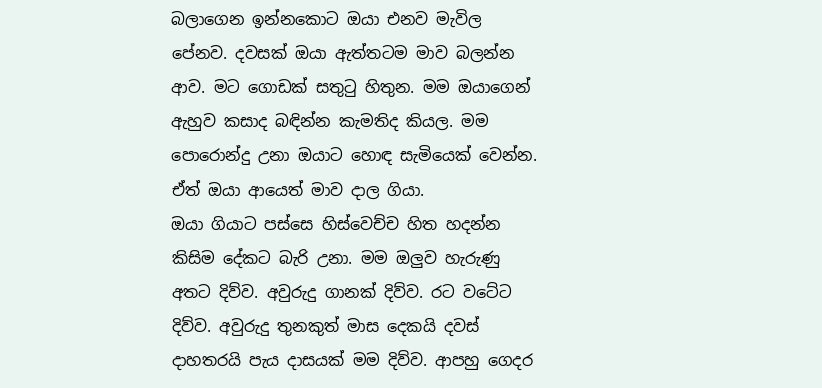බලාගෙන ඉන්නකොට ඔයා එනව මැවිල පේනව. දවසක් ඔයා ඇත්තටම මාව බලන්න ආව. මට ගොඩක් සතුටු හිතුන. මම ඔයාගෙන් ඇහුව කසාද බඳින්න කැමතිද කියල. මම පොරොන්දු උනා ඔයාට හොඳ සැමියෙක් වෙන්න. ඒත් ඔයා ආයෙත් මාව දාල ගියා.
ඔයා ගියාට පස්සෙ හිස්වෙච්ච හිත හදන්න කිසිම දේකට බැරි උනා. මම ඔලුව හැරුණු අතට දිව්ව. අවුරුදු ගානක් දිව්ව. රට වටේට දිව්ව. අවුරුදු තුනකුත් මාස දෙකයි දවස් දාහතරයි පැය දාසයක් මම දිව්ව. ආපහු ගෙදර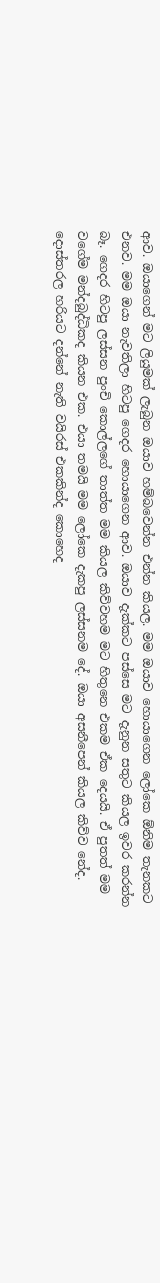ආව. ඔයාගෙන් මට ලියුමක් ලැබුන ඔයාව හම්බවෙන්න එන්න කියල. මම ඔයාව හොයාගෙන ලෝකෙ ඕනිම තැනකට එනව. මම ඔයා නැවතිලා හිටපු ගෙදර හොයාගෙන ආව. ඔයාව දැක්කට පස්සෙ මට දැනුන සතුට කියල ඉවර කරන්න බෑ. ගෙදර හිටපු ලස්සන පුංචි කොල්ලගේ තාත්ත මම කියල කිව්වහම මට හිතුනෙ එකම ඒක දෙයයි. ඒ පුතත් මම වගේම මන්දබුද්ධිකද කියන එක. එයා තමයි මම ලෝකෙ දැකපු ලස්සනම දේ. ඔයා අසනීපෙන් කියල කිව්ව නේද. දොස්තරල හරියට දන්නේ නැති වයිරස් එකකින්ද කොහෙද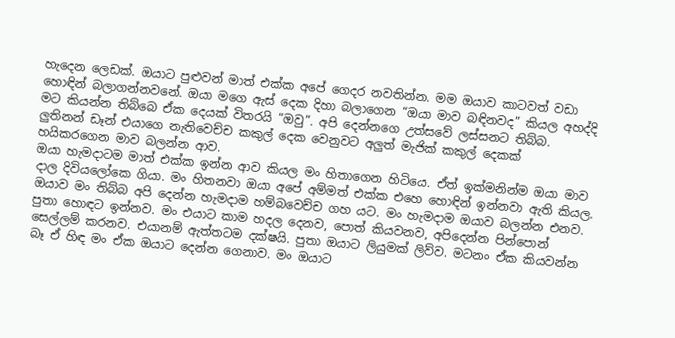හැදෙන ලෙඩක්. ඔයාට පුළුවන් මාත් එක්ක අපේ ගෙදර නවතින්න. මම ඔයාව කාටවත් වඩා හොඳින් බලාගන්නවනේ. ඔයා මගෙ ඇස් දෙක දිහා බලාගෙන “ඔයා මාව බඳිනවද” කියල අහද්දි මට කියන්න තිබ්බෙ ඒක දෙයක් විතරයි “ඔවු”. අපි දෙන්නගෙ උත්සවේ ලස්සනට තිබ්බ. ලුතිනන් ඩෑන් එයාගෙ නැතිවෙච්ච කකුල් දෙක වෙනුවට අලුත් මැජික් කකුල් දෙකක් හයිකරගෙන මාව බලන්න ආව.
ඔයා හැමදාටම මාත් එක්ක ඉන්න ආව කියල මං හිතාගෙන හිටියෙ. ඒත් ඉක්මනින්ම ඔයා මාව දාල දිවියලෝකෙ ගියා. මං හිතනවා ඔයා අපේ අම්මත් එක්ක එහෙ හොඳින් ඉන්නවා ඇති කියල. ඔයාව මං තිබ්බ අපි දෙන්න හැමදාම හම්බවෙච්ච ගහ යට. මං හැමදාම ඔයාව බලන්න එනව. පුතා හොඳට ඉන්නව. මං එයාට කාම හදල දෙනව, පොත් කියවනව, අපිදෙන්න පින්පොන් සෙල්ලම් කරනව. එයානම් ඇත්තටම දක්ෂයි. පුතා ඔයාට ලියුමක් ලිව්ව. මටනං ඒක කියවන්න බෑ ඒ හිඳ මං ඒක ඔයාට දෙන්න ගෙනාව. මං ඔයාට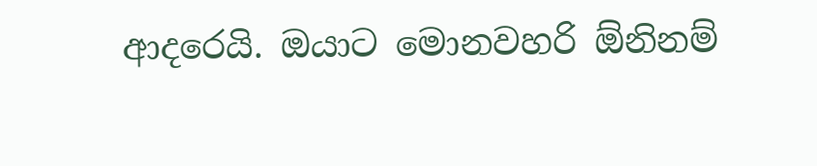ආදරෙයි. ඔයාට මොනවහරි ඕනිනම්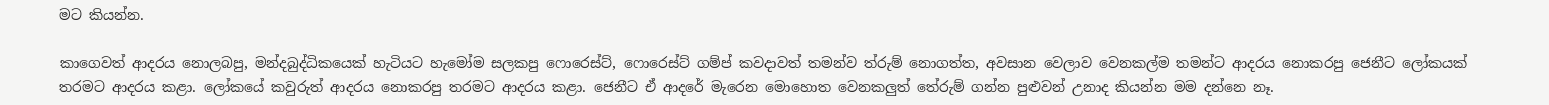මට කියන්න.

කාගෙවත් ආදරය නොලබපු, මන්දබුද්ධිකයෙක් හැටියට හැමෝම සලකපු ෆොරෙස්ට්, ෆොරෙස්ට් ගම්ප් කවදාවත් තමන්ව ත්රුම් නොගත්ත, අවසාන වෙලාව වෙනකල්ම තමන්ට ආදරය නොකරපු ජෙනීට ලෝකයක් තරමට ආදරය කළා. ලෝකයේ කවුරුත් ආදරය නොකරපු තරමට ආදරය කළා. ජෙනීට ඒ ආදරේ මැරෙන මොහොත වෙනකලුත් තේරුම් ගන්න පුළුවන් උනාද කියන්න මම දන්නෙ නෑ.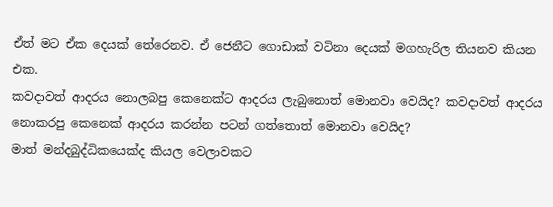ඒත් මට ඒක දෙයක් තේරෙනව. ඒ ජෙනීට ගොඩාක් වටිනා දෙයක් මගහැරිල තියනව කියන එක.
කවදාවත් ආදරය නොලබපු කෙනෙක්ට ආදරය ලැබුනොත් මොනවා වෙයිද? කවදාවත් ආදරය නොකරපු කෙනෙක් ආදරය කරන්න පටන් ගත්තොත් මොනවා වෙයිද?
මාත් මන්දබුද්ධිකයෙක්ද කියල වෙලාවකට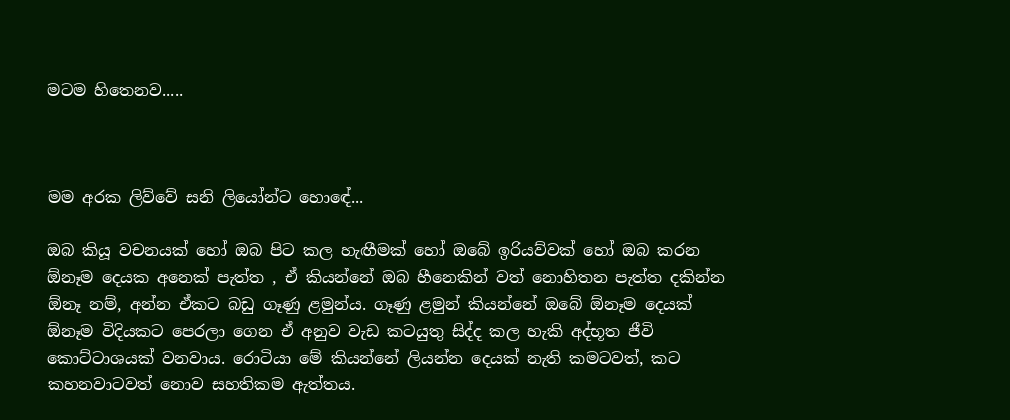මටම හිතෙනව.....



මම අරක ලිව්වේ සනි ලියෝන්ට හොඳේ...

ඔබ කියූ වචනයක් හෝ ඔබ පිට කල හැඟීමක් හෝ ඔබේ ඉරියව්වක් හෝ ඔබ කරන ඕනෑම දෙයක අනෙක් පැත්ත , ඒ කියන්නේ ඔබ හීනෙකින් වත් නොහිතන පැත්ත දකින්න ඕනෑ නම්, අන්න ඒකට බඩු ගෑණු ළමුන්ය. ගෑණු ළමුන් කියන්නේ ඔබේ ඕනෑම දෙයක් ඕනෑම විදියකට පෙරලා ගෙන ඒ අනුව වැඩ කටයුතු සිද්ද කල හැකි අද්භූත ජීවි කොට්ටාශයක් වනවාය. රොටියා මේ කියන්නේ ලියන්න දෙයක් නැති කමටවත්, කට කහනවාටවත් නොව සහතිකම ඇත්තය.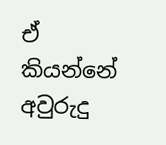ඒ කියන්නේ අවුරුදු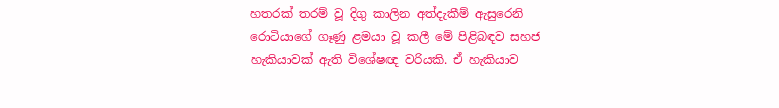හතරක් තරම් වූ දිගු කාලින අත්දැකීම් ඇසුරෙනි
රොටියාගේ ගෑණු ළමයා වූ කලී මේ පිළිබඳව සහජ හැකියාවක් ඇති විශේෂඥ වරියකි. ඒ හැකියාව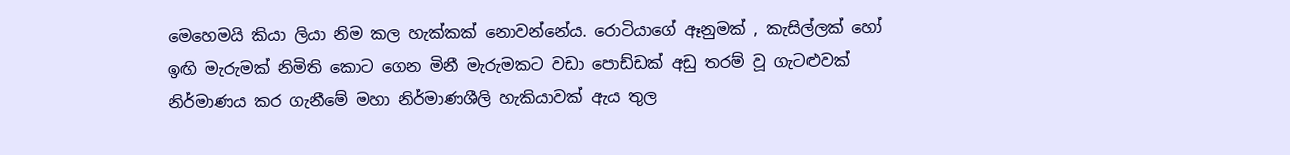මෙහෙමයි කියා ලියා නිම කල හැක්කක් නොවන්නේය. රොටියාගේ ඈනුමක් , කැසිල්ලක් හෝ ඉඟි මැරුමක් නිමිති කොට ගෙන මිනී මැරුමකට වඩා පොඩ්ඩක් අඩු තරම් වූ ගැටළුවක් නිර්මාණය කර ගැනීමේ මහා නිර්මාණශීලි හැකියාවක් ඇය තුල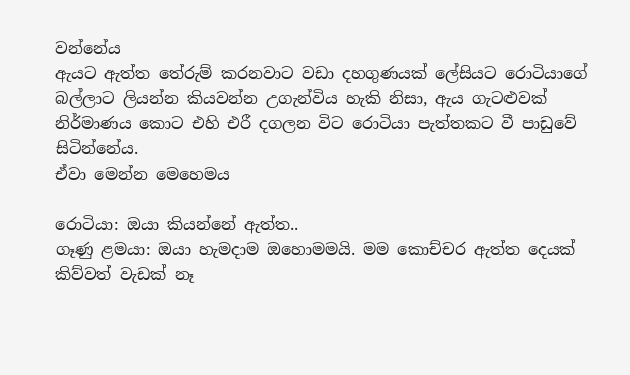වන්නේය
ඇයට ඇත්ත තේරුම් කරනවාට වඩා දහගුණයක් ලේසියට රොටියාගේ බල්ලාට ලියන්න කියවන්න උගැන්විය හැකි නිසා, ඇය ගැටළුවක් නිර්මාණය කොට එහි එරී දගලන විට රොටියා පැත්තකට වී පාඩුවේ සිටින්නේය.
ඒවා මෙන්න මෙහෙමය

රොටියා: ඔයා කියන්නේ ඇත්ත..
ගෑණු ළමයා: ඔයා හැමදාම ඔහොමමයි. මම කොච්චර ඇත්ත දෙයක් කිව්වත් වැඩක් නෑ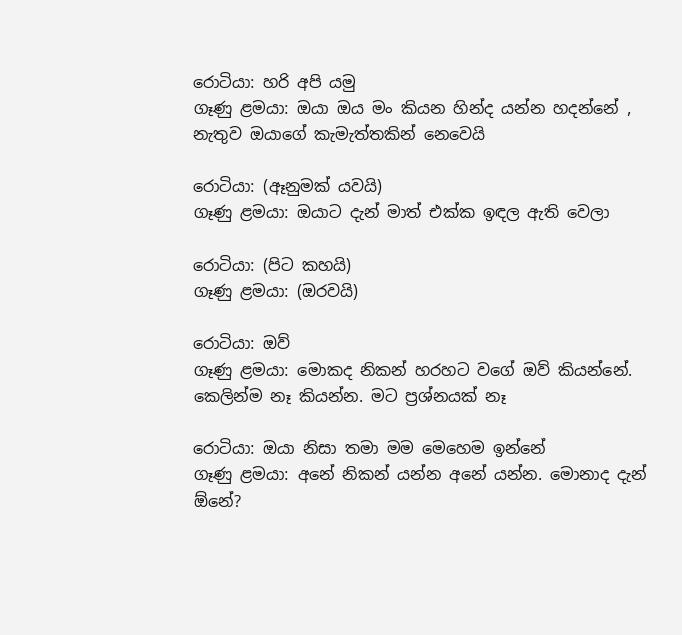රොටියා: හරි අපි යමු
ගෑණු ළමයා: ඔයා ඔය මං කියන හින්ද යන්න හදන්නේ , නැතුව ඔයාගේ කැමැත්තකින් නෙවෙයි

රොටියා: (ඈනුමක් යවයි)
ගෑණු ළමයා: ඔයාට දැන් මාත් එක්ක ඉඳල ඇති වෙලා

රොටියා: (පිට කහයි)
ගෑණු ළමයා: (ඔරවයි)

රොටියා: ඔව්
ගෑණු ළමයා: මොකද නිකන් හරහට වගේ ඔව් කියන්නේ. කෙලින්ම නෑ කියන්න. මට ප්‍රශ්නයක් නෑ

රොටියා: ඔයා නිසා තමා මම මෙහෙම ඉන්නේ
ගෑණු ළමයා: අනේ නිකන් යන්න අනේ යන්න. මොනාද දැන් ඕනේ?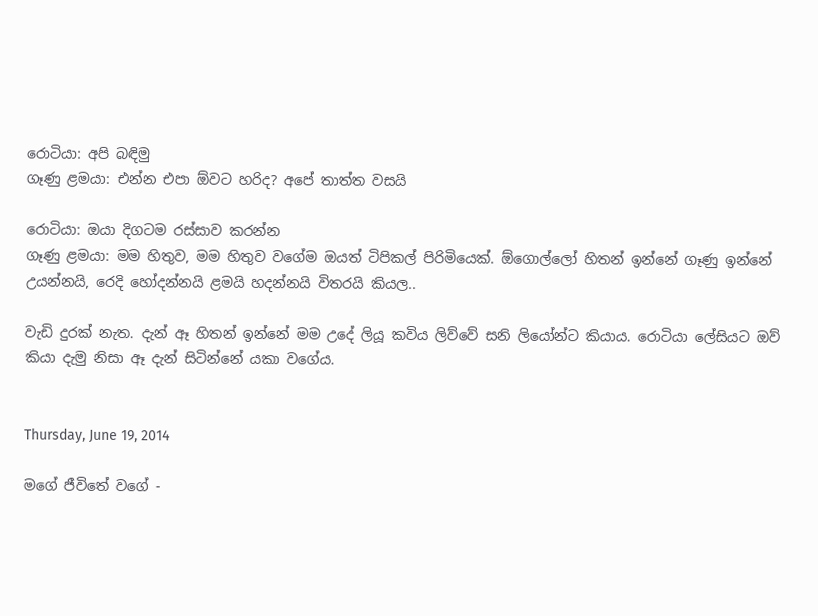රොටියා: අපි බඳිමු
ගෑණු ළමයා: එන්න එපා ඕවට හරිද? අපේ තාත්ත වසයි

රොටියා: ඔයා දිගටම රස්සාව කරන්න
ගෑණු ළමයා: මම හිතුව, මම හිතුව වගේම ඔයත් ටිපිකල් පිරිමියෙක්. ඕගොල්ලෝ හිතන් ඉන්නේ ගෑණු ඉන්නේ උයන්නයි, රෙදි හෝදන්නයි ළමයි හදන්නයි විතරයි කියල..

වැඩි දුරක් නැත. දැන් ඈ හිතන් ඉන්නේ මම උදේ ලියූ කවිය ලිව්වේ සනි ලියෝන්ට කියාය. රොටියා ලේසියට ඔව් කියා දැමු නිසා ඈ දැන් සිටින්නේ යකා වගේය.


Thursday, June 19, 2014

මගේ ජීවිතේ වගේ -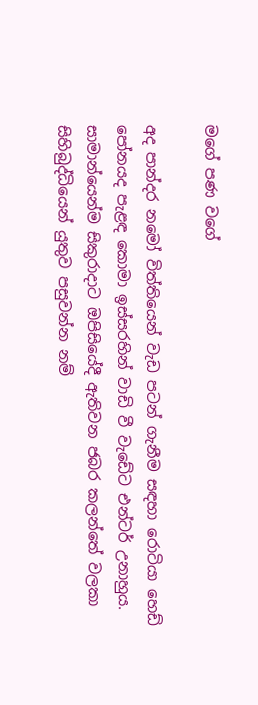මගේ පණ වගේ

අද පාන්දර නමෝ විත්තියෙන් වැඩ පටන් ගැනීම සඳහා රොටියා හෙඩ් පෝනයද පැළඳ කොමා ඉස්සරහින් වාඩි වී වැඩේට එන්ටර් උනාහුය. සාමාන්යෙන්ම සිකුරාදාට ඔපිසියේදී ඇතිවන ජබර කලන්තේ වලකා සිහිබුද්ධියෙන් යුතුව පසුවන්න නම්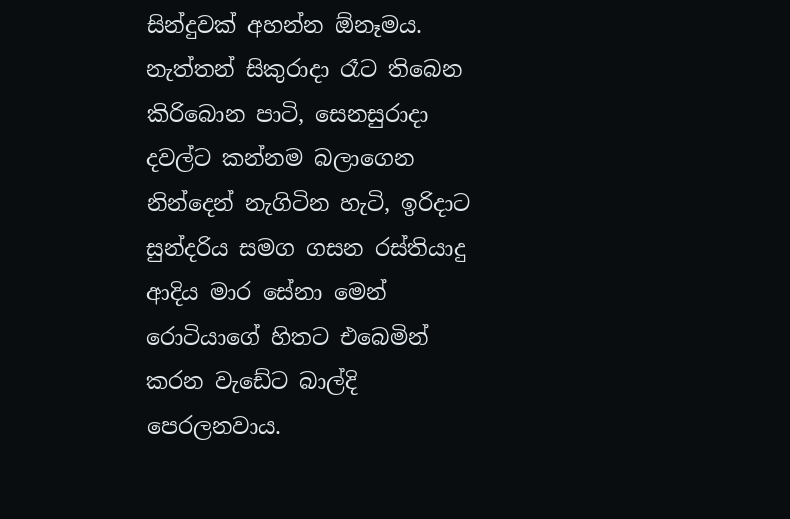සින්දුවක් අහන්න ඕනෑමය. නැත්තන් සිකුරාදා රෑට තිබෙන කිරිබොන පාටි, සෙනසුරාදා දවල්ට කන්නම බලාගෙන නින්දෙන් නැගිටින හැටි, ඉරිදාට සුන්දරිය සමග ගසන රස්තියාදු ආදිය මාර සේනා මෙන් රොටියාගේ හිතට එබෙමින් කරන වැඩේට බාල්දි පෙරලනවාය.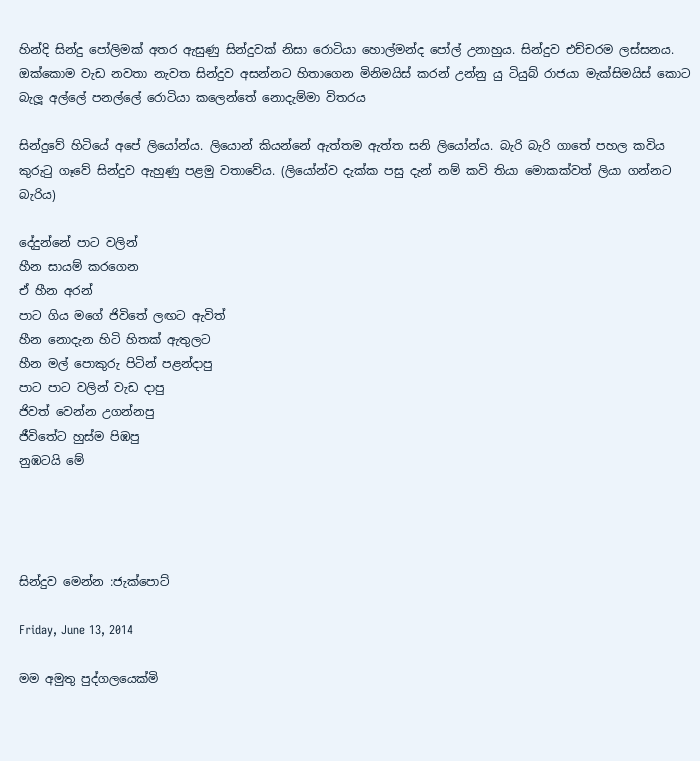හින්දි සින්දු පෝලිමක් අතර ඇසුණු සින්දුවක් නිසා රොටියා හොල්මන්ද පෝල් උනාහුය. සින්දුව එච්චරම ලස්සනය. ඔක්කොම වැඩ නවතා නැවත සින්දුව අසන්නට හිතාගෙන මිනිමයිස් කරන් උන්නු යු ටියුබ් රාජයා මැක්සිමයිස් කොට බැලූ අල්ලේ පනල්ලේ රොටියා කලෙන්තේ නොදැම්මා විතරය

සින්දුවේ හිටියේ අපේ ලියෝන්ය. ලියොන් කියන්නේ ඇත්තම ඇත්ත සනි ලියෝන්ය. බැරි බැරි ගාතේ පහල කවිය කුරුටු ගෑවේ සින්දුව ඇහුණු පළමු වතාවේය. (ලියෝන්ව දැක්ක පසු දැන් නම් කවි තියා මොකක්වත් ලියා ගන්නට බැරිය)

දේදුන්නේ පාට වලින්
හීන සායම් කරගෙන
ඒ හීන අරන්
පාට ගිය මගේ ජිවිතේ ලඟට ඇවිත්
හීන නොදැන හිටි හිතක් ඇතුලට
හීන මල් පොකුරු පිටින් පළන්දාපු
පාට පාට වලින් වැඩ දාපු
ජිවත් වෙන්න උගන්නපු
ජීවිතේට හුස්ම පිඹපු
නුඹටයි මේ




සින්දුව මෙන්න :ජැක්පොට්

Friday, June 13, 2014

මම අමුතු පුද්ගලයෙක්මි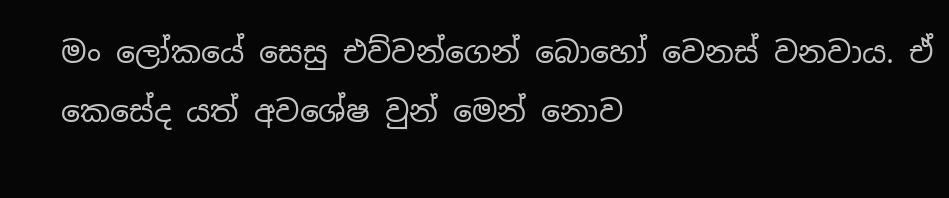මං ලෝකයේ සෙසු එව්වන්ගෙන් බොහෝ වෙනස් වනවාය. ඒ කෙසේද යත් අවශේෂ වුන් මෙන් නොව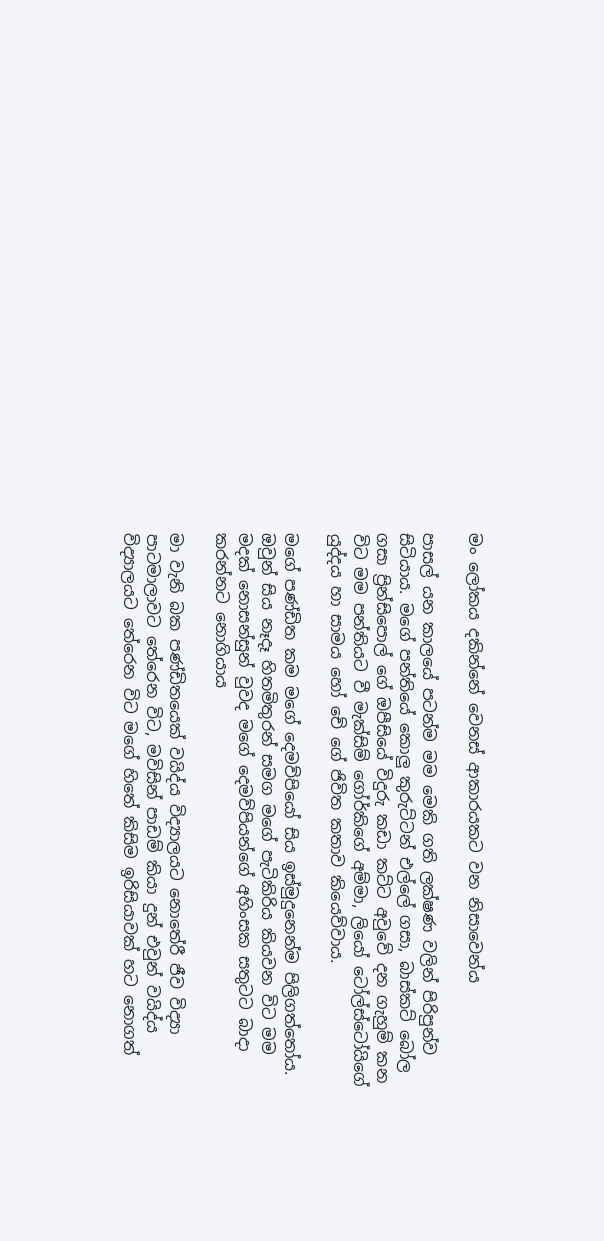මං ලෝකය දකින්නේ වෙනස් ආකාරයකට වන නිසාවෙන්ය

පාසල් යන කාලයේ පටන්ම මම මෙකි ගති ලක්ෂණ වලින් පිරිපුන්ව සිටියාය. මගේ පන්තියේ කොලු කුරුට්ටන් එල්ලේ ගසා, බාස්කට් බෝල ගසා ප්‍රින්සිපොල් ගේ ඔපීසියේ විදුරු කඩා කට්ට අවුවේ දන ගැහුම් කන විට මම පන්තියට වී මැක්සිම් ගෝර්කිගේ අම්මා, ලියෝ ටෝල්ස්ටෝයිගේ යුද්දය හා සාමය හෝ චේ ගේ ජිවිත කතාව කියෙව්වාය.

මගේ පණ්ඩිත කම මගේ දෙමව්පියෝ සිය ඉස්මුදුනෙන්ම පිලිගත්තෝය. ඔවුන් සිය නෑදෑ හිතමිතුරන් සමග මගේ පැටිකිරිය කියවන විට මම මදක් නොසන්සුන් වුවද මගේ දෙමව්පියන්ගේ අහිංසක සතුටට බාදා කරන්නට නොගියාය

මා වැනි බක පණ්ඩිතයෙක් වයිද්ය විද්‍යාලයට නොතේරී ජීව විද්‍යා පාටමාලාවට තේරෙන විට, මවිසින් පාඩම් කියා දුන් එවුන් වයිද්ය විද්‍යාලයට තේරෙන විට මගේ හිතේ කිසිම ඉරිසියාවක් හට නොගත්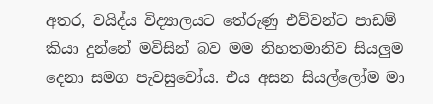අතර, වයිද්ය විද්‍යාලයට තේරුණු එව්වන්ට පාඩම් කියා දුන්නේ මවිසින් බව මම නිහතමානිව සියලුම දෙනා සමග පැවසුවෝය. එය අසන සියල්ලෝම මා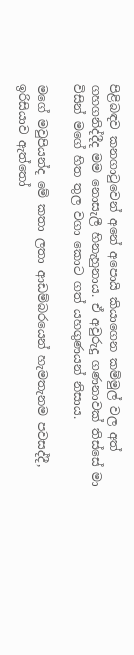පිළිබඳව කනගාටුවෙන් අනේ අපොයි කියාගෙන කම්මුල් වල අත් ගහගනිද්දීද මම නොසැලී හිනැහුනාය. ඒ අවුරුදු ගණනාවක් තිස්සේ මා විසින් මගේ හිත තුල වගා කොට ගත් යහගුණයන් නිසාය.

මගේ මවුපියන්ද මේ කතා ලතා ආඩම්බරයෙන් හැමතැනම පවසද්දී, ඉරිසියාව ඇත්තෝ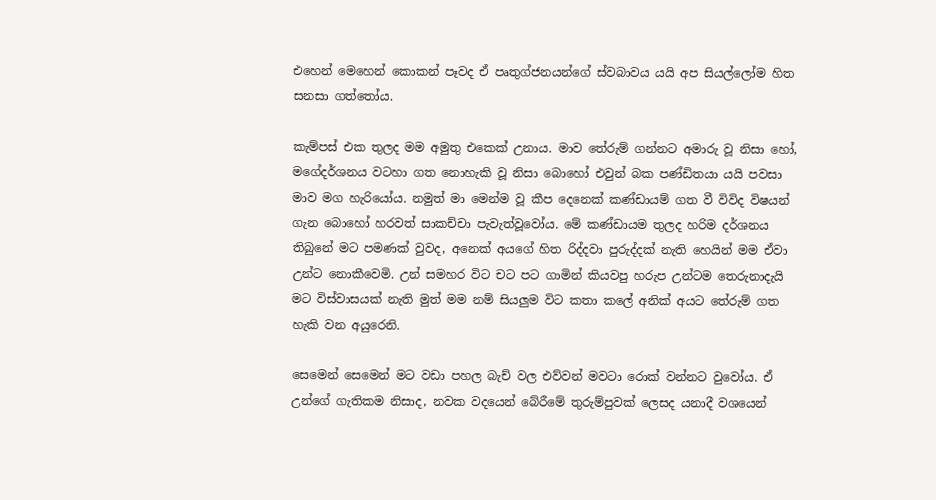එහෙන් මෙහෙන් කොකන් පෑවද ඒ පෘතුග්ජනයන්ගේ ස්වබාවය යයි අප සියල්ලෝම හිත සනසා ගත්තෝය.

කැම්පස් එක තුලද මම අමුතු එකෙක් උනාය. මාව තේරුම් ගන්නට අමාරු වූ නිසා හෝ, මගේදර්ශනය වටහා ගත නොහැකි වූ නිසා බොහෝ එවුන් බක පණ්ඩිතයා යයි පවසා මාව මග හැරියෝය. නමුත් මා මෙන්ම වූ කීප දෙනෙක් කණ්ඩායම් ගත වී විවිද විෂයන් ගැන බොහෝ හරවත් සාකච්චා පැවැත්වූවෝය. මේ කණ්ඩායම තුලද හරිම දර්ශනය තිබුනේ මට පමණක් වුවද, අනෙක් අයගේ හිත රිද්දවා පුරුද්දක් නැති හෙයින් මම ඒවා උන්ට නොකීවෙමි. උන් සමහර විට චට පට ගාමින් කියවපු හරුප උන්ටම තෙරුනාදැයි මට විස්වාසයක් නැති මුත් මම නම් සියලුම විට කතා කලේ අනික් අයට තේරුම් ගත හැකි වන අයුරෙනි.

සෙමෙන් සෙමෙන් මට වඩා පහල බැච් වල එව්වන් මවටා රොක් වන්නට වුවෝය. ඒ උන්ගේ ගැතිකම නිසාද, නවක වදයෙන් බේරීමේ තුරුම්පුවක් ලෙසද යනාදී වශයෙන්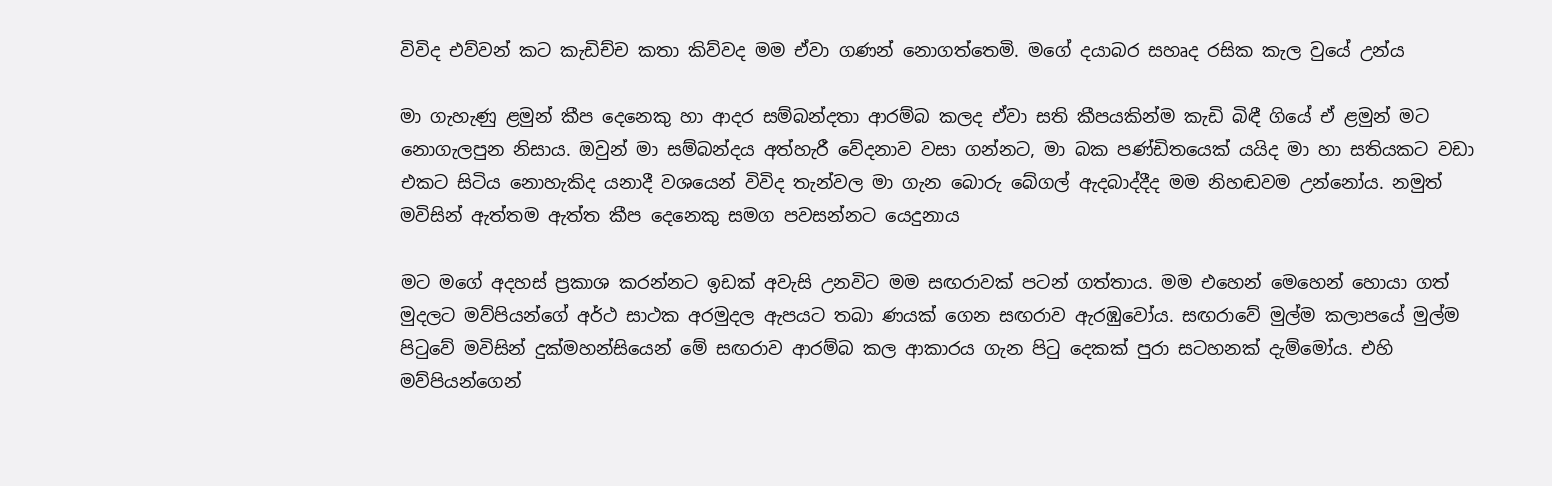විවිද එව්වන් කට කැඩිච්ච කතා කිව්වද මම ඒවා ගණන් නොගත්තෙමි. මගේ දයාබර සහෘද රසික කැල වුයේ උන්ය

මා ගැහැණු ළමුන් කීප දෙනෙකු හා ආදර සම්බන්දතා ආරම්බ කලද ඒවා සති කීපයකින්ම කැඩි බිඳී ගියේ ඒ ළමුන් මට නොගැලපුන නිසාය. ඔවුන් මා සම්බන්දය අත්හැරී වේදනාව වසා ගන්නට, මා බක පණ්ඩිතයෙක් යයිද මා හා සතියකට වඩා එකට සිටිය නොහැකිද යනාදී වශයෙන් විවිද තැන්වල මා ගැන බොරු බේගල් ඇදබාද්දීද මම නිහඬවම උන්නෝය. නමුත් මවිසින් ඇත්තම ඇත්ත කීප දෙනෙකු සමග පවසන්නට යෙදුනාය

මට මගේ අදහස් ප්‍රකාශ කරන්නට ඉඩක් අවැසි උනවිට මම සඟරාවක් පටන් ගත්තාය. මම එහෙන් මෙහෙන් හොයා ගත් මුදලට මව්පියන්ගේ අර්ථ සාථක අරමුදල ඇපයට තබා ණයක් ගෙන සඟරාව ඇරඹුවෝය. සඟරාවේ මුල්ම කලාපයේ මුල්ම පිටුවේ මවිසින් දුක්මහන්සියෙන් මේ සඟරාව ආරම්බ කල ආකාරය ගැන පිටු දෙකක් පුරා සටහනක් දැම්මෝය. එහි මව්පියන්ගෙන්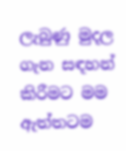ලැබුණු මුදල ගැන සඳහන් කිරීමට මම ඇත්තටම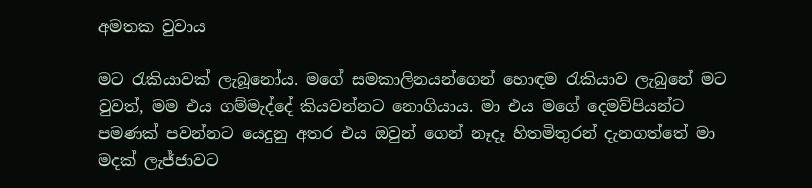අමතක වුවාය

මට රැකියාවක් ලැබූනෝය. මගේ සමකාලිනයන්ගෙන් හොඳම රැකියාව ලැබුනේ මට වුවත්, මම එය ගම්මැද්දේ කියවන්නට නොගියාය. මා එය මගේ දෙමව්පියන්ට පමණක් පවන්නට යෙදුනු අතර එය ඔවුන් ගෙන් නෑදෑ හිතමිතුරන් දැනගත්තේ මා මදක් ලැජ්ජාවට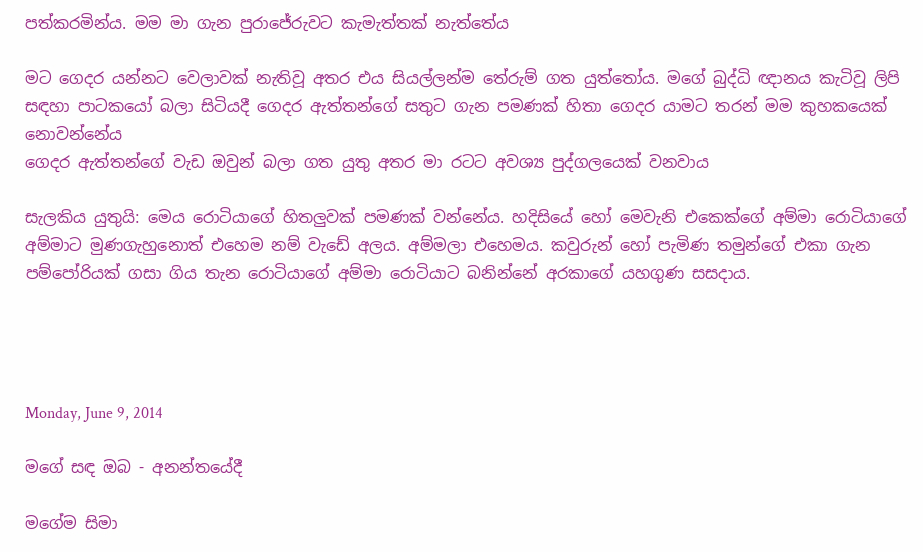පත්කරමින්ය. මම මා ගැන පුරාජේරුවට කැමැත්තක් නැත්තේය

මට ගෙදර යන්නට වෙලාවක් නැතිවූ අතර එය සියල්ලන්ම තේරුම් ගත යුත්තෝය. මගේ බුද්ධි ඥානය කැටිවූ ලිපි සඳහා පාටකයෝ බලා සිටියදී ගෙදර ඇත්තන්ගේ සතුට ගැන පමණක් හිතා ගෙදර යාමට තරන් මම කුහකයෙක් නොවන්නේය
ගෙදර ඇත්තන්ගේ වැඩ ඔවුන් බලා ගත යුතු අතර මා රටට අවශ්‍ය පුද්ගලයෙක් වනවාය

සැලකිය යුතුයි: මෙය රොටියාගේ හිතලුවක් පමණක් වන්නේය. හදිසියේ හෝ මෙවැනි එකෙක්ගේ අම්මා රොටියාගේ අම්මාට මුණගැහුනොත් එහෙම නම් වැඩේ අලය. අම්මලා එහෙමය. කවුරුන් හෝ පැමිණ තමුන්ගේ එකා ගැන පම්පෝරියක් ගසා ගිය තැන රොටියාගේ අම්මා රොටියාට බනින්නේ අරකාගේ යහගුණ සසදාය.




Monday, June 9, 2014

මගේ සඳ ඔබ - අනන්තයේදී

මගේම සිමා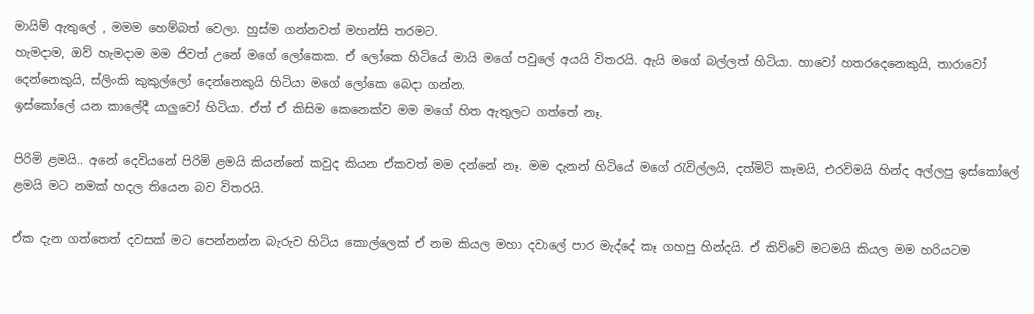මායිම් ඇතුලේ , මමම හෙම්බත් වෙලා. හුස්ම ගන්නවත් මහන්සි තරමට.
හැමදාම, ඔව් හැමදාම මම ජිවත් උනේ මගේ ලෝකෙක. ඒ ලෝකෙ හිටියේ මායි මගේ පවුලේ අයයි විතරයි. ඇයි මගේ බල්ලත් හිටියා. හාවෝ හතරදෙනෙකුයි, තාරාවෝ දෙන්නෙකුයි, ස්ලිංකි කුකුල්ලෝ දෙන්නෙකුයි හිටියා මගේ ලෝකෙ බෙදා ගන්න.
ඉස්කෝලේ යන කාලේදී යාලුවෝ හිටියා. ඒත් ඒ කිසිම කෙනෙක්ව මම මගේ හිත ඇතුලට ගත්තේ නෑ.

පිරිමි ළමයි.. අනේ දෙවියනේ පිරිමි ළමයි කියන්නේ කවුද කියන ඒකවත් මම දන්නේ නෑ. මම දැනන් හිටියේ මගේ රැවිල්ලයි, දත්මිටි කෑමයි, එරවිමයි හින්ද අල්ලපු ඉස්කෝලේ ළමයි මට නමක් හදල තියෙන බව විතරයි.

ඒක දැන ගත්තෙත් දවසක් මට පෙන්නන්න බැරුව හිටිය කොල්ලෙක් ඒ නම කියල මහා දවාලේ පාර මැද්දේ කෑ ගහපු හින්දයි. ඒ කිව්වේ මටමයි කියල මම හරියටම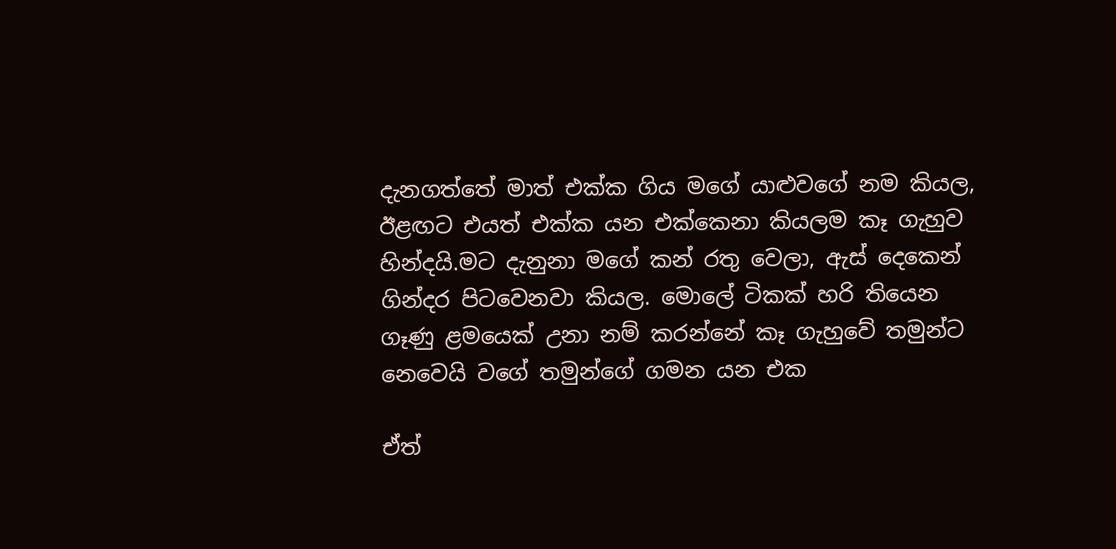දැනගත්තේ මාත් එක්ක ගිය මගේ යාළුවගේ නම කියල, ඊළඟට එයත් එක්ක යන එක්කෙනා කියලම කෑ ගැහුව හින්දයි.මට දැනුනා මගේ කන් රතු වෙලා, ඇස් දෙකෙන් ගින්දර පිටවෙනවා කියල. මොලේ ටිකක් හරි තියෙන ගෑණු ළමයෙක් උනා නම් කරන්නේ කෑ ගැහුවේ තමුන්ට නෙවෙයි වගේ තමුන්ගේ ගමන යන එක

ඒත්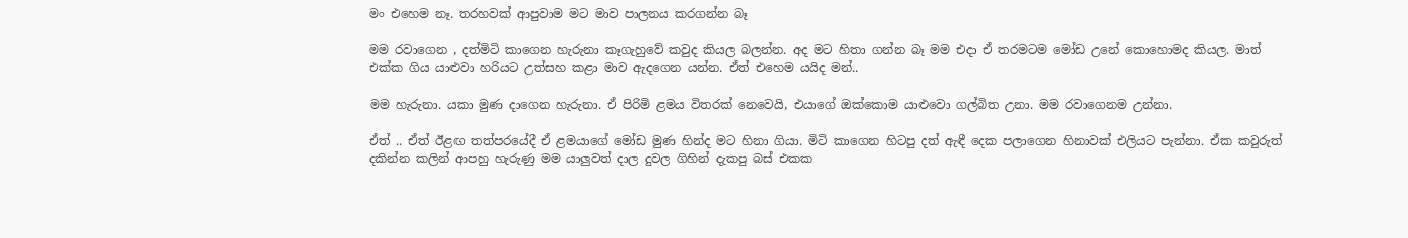මං එහෙම නෑ. තරහවක් ආපුවාම මට මාව පාලනය කරගන්න බෑ

මම රවාගෙන , දත්මිටි කාගෙන හැරුනා කෑගැහුවේ කවුද කියල බලන්න. අද මට හිතා ගන්න බෑ මම එදා ඒ තරමටම මෝඩ උනේ කොහොමද කියල. මාත් එක්ක ගිය යාළුවා හරියට උත්සහ කළා මාව ඇදගෙන යන්න. ඒත් එහෙම යයිද මන්..

මම හැරුනා. යකා මුණ දාගෙන හැරුනා. ඒ පිරිමි ළමය විතරක් නෙවෙයි, එයාගේ ඔක්කොම යාළුවො ගල්බිත උනා. මම රවාගෙනම උන්නා.

ඒත් .. ඒත් ඊළඟ තත්පරයේදී ඒ ළමයාගේ මෝඩ මුණ හින්ද මට හිනා ගියා. මිටි කාගෙන හිටපු දත් ඇඳී දෙක පලාගෙන හිනාවක් එලියට පැන්නා. ඒක කවුරුත් දකින්න කලින් ආපහු හැරුණු මම යාලුවත් දාල දුවල ගිහින් දැකපු බස් එකක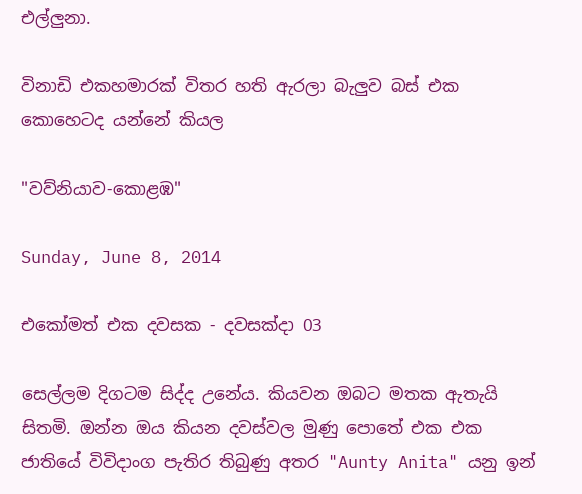එල්ලුනා.

විනාඩි එකහමාරක් විතර හති ඇරලා බැලුව බස් එක කොහෙටද යන්නේ කියල

"වව්නියාව-කොළඹ"

Sunday, June 8, 2014

එකෝමත් එක දවසක - දවසක්දා 03

සෙල්ලම දිගටම සිද්ද උනේය. කියවන ඔබට මතක ඇතැයි සිතමි. ඔන්න ඔය කියන දවස්වල මුණු පොතේ එක එක ජාතියේ විවිදාංග පැතිර තිබුණු අතර "Aunty Anita" යනු ඉන්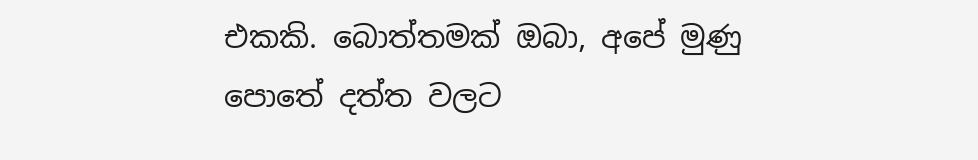එකකි. බොත්තමක් ඔබා, අපේ මුණු පොතේ දත්ත වලට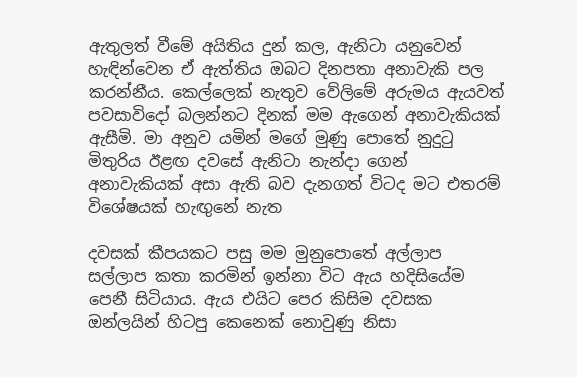ඇතුලත් වීමේ අයිතිය දුන් කල, ඇනිටා යනුවෙන් හැඳින්වෙන ඒ ඇත්තිය ඔබට දිනපතා අනාවැකි පල කරන්නීය. කෙල්ලෙක් නැතුව වේලිමේ අරුමය ඇයවත් පවසාවිදෝ බලන්නට දිනක් මම ඇගෙන් අනාවැකියක් ඇසීමි. මා අනුව යමින් මගේ මුණු පොතේ නුදුටු මිතුරිය ඊළඟ දවසේ ඇනිටා නැන්දා ගෙන් අනාවැකියක් අසා ඇති බව දැනගත් විටද මට එතරම් විශේෂයක් හැඟුනේ නැත

දවසක් කීපයකට පසු මම මුනුපොතේ අල්ලාප සල්ලාප කතා කරමින් ඉන්නා විට ඇය හදිසියේම පෙනී සිටියාය. ඇය එයිට පෙර කිසිම දවසක ඔන්ලයින් හිටපු කෙනෙක් නොවුණු නිසා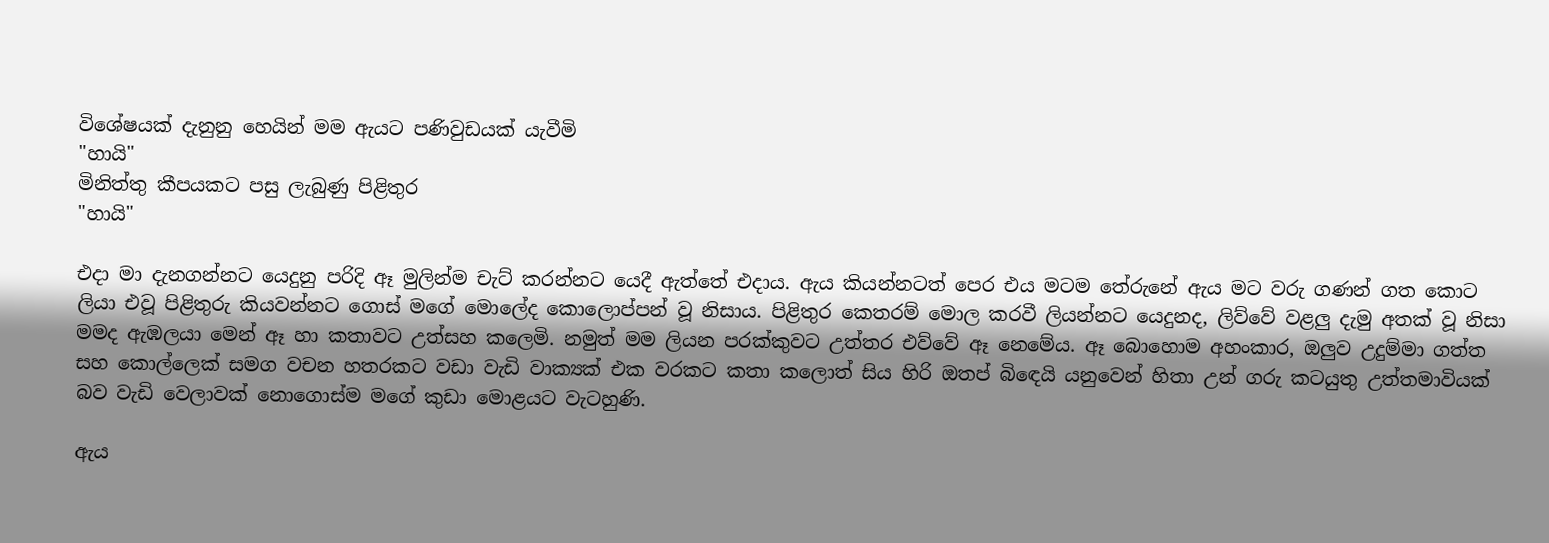විශේෂයක් දැනුනු හෙයින් මම ඇයට පණිවුඩයක් යැවීමි
"හායි"
මිනිත්තු කීපයකට පසු ලැබුණු පිළිතුර
"හායි"

එදා මා දැනගන්නට යෙදුනු පරිදි ඈ මුලින්ම චැට් කරන්නට යෙදී ඇත්තේ එදාය. ඇය කියන්නටත් පෙර එය මටම තේරුනේ ඇය මට වරු ගණන් ගත කොට ලියා එවූ පිළිතුරු කියවන්නට ගොස් මගේ මොලේද කොලොප්පන් වූ නිසාය. පිළිතුර කෙතරම් මොල කරවී ලියන්නට යෙදුනද, ලිව්වේ වළලු දැමු අතක් වූ නිසා මමද ඇඹලයා මෙන් ඈ හා කතාවට උත්සහ කලෙමි. නමුත් මම ලියන පරක්කුවට උත්තර එව්වේ ඈ නෙමේය. ඈ බොහොම අහංකාර, ඔලුව උදුම්මා ගත්ත සහ කොල්ලෙක් සමග වචන හතරකට වඩා වැඩි වාක්‍යක් එක වරකට කතා කලොත් සිය හිරි ඔතප් බිඳෙයි යනුවෙන් හිතා උන් ගරු කටයුතු උත්තමාවියක් බව වැඩි වෙලාවක් නොගොස්ම මගේ කුඩා මොළයට වැටහුණි.

ඇය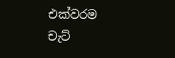එක්වරම චැට්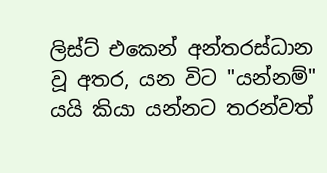ලිස්ට් එකෙන් අන්තරස්ධාන වූ අතර, යන විට "යන්නම්" යයි කියා යන්නට තරන්වත්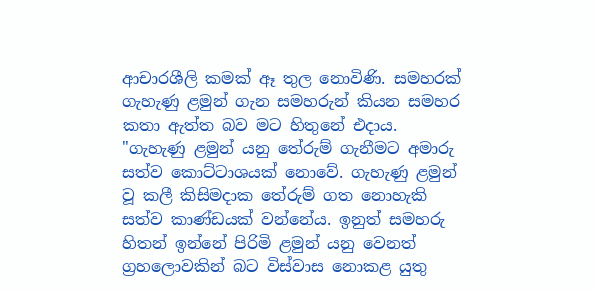ආචාරශීලි කමක් ඈ තුල නොවිණි. සමහරක් ගැහැණු ළමුන් ගැන සමහරුන් කියන සමහර කතා ඇත්ත බව මට හිතුනේ එදාය. "ගැහැණු ළමුන් යනු තේරුම් ගැනීමට අමාරු සත්ව කොට්ටාශයක් නොවේ. ගැහැණු ළමුන් වූ කලී කිසිමදාක තේරුම් ගත නොහැකි සත්ව කාණ්ඩයක් වන්නේය. ඉනුත් සමහරු හිතන් ඉන්නේ පිරිමි ළමුන් යනු වෙනත් ග්‍රහලොවකින් බට විස්වාස නොකළ යුතු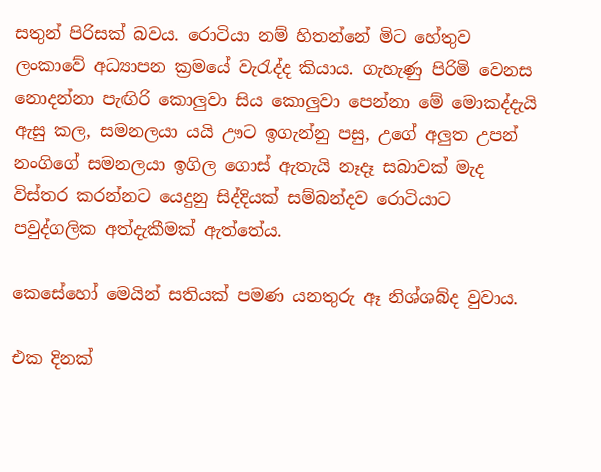සතුන් පිරිසක් බවය. රොටියා නම් හිතන්නේ මිට හේතුව ලංකාවේ අධ්‍යාපන ක්‍රමයේ වැරැද්ද කියාය. ගැහැණු පිරිමි වෙනස නොදන්නා පැඟිරි කොලුවා සිය කොලුවා පෙන්නා මේ මොකද්දැයි ඇසු කල, සමනලයා යයි ඌට ඉගැන්නු පසු, උගේ අලුත උපන් නංගිගේ සමනලයා ඉගිල ගොස් ඇතැයි නෑදෑ සබාවක් මැද විස්තර කරන්නට යෙදුනු සිද්දියක් සම්බන්දව රොටියාට පවුද්ගලික අත්දැකීමක් ඇත්තේය.

කෙසේහෝ මෙයින් සතියක් පමණ යනතුරු ඈ නිශ්ශබ්ද වුවාය.

එක දිනක්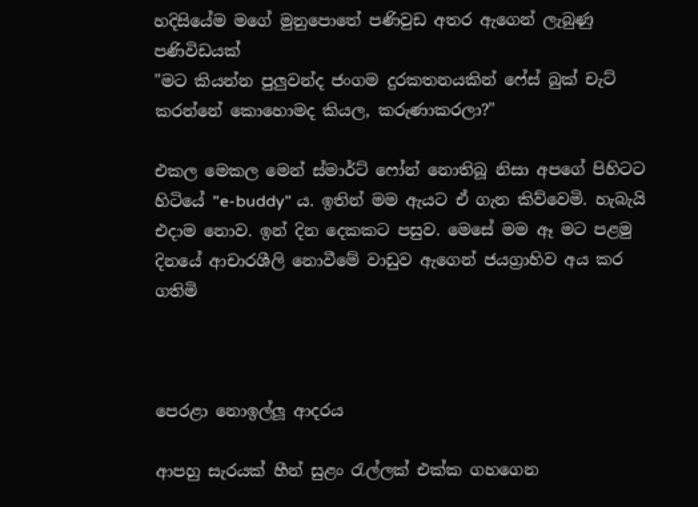හදිසියේම මගේ මුනුපොතේ පණිවුඩ අතර ඇගෙන් ලැබුණු පණිවිඩයක්
"මට කියන්න පුලුවන්ද ජංගම දුරකතනයකින් ෆේස් බුක් චැට් කරන්නේ කොහොමද කියල, කරුණාකරලා?"

එකල මෙකල මෙන් ස්මාර්ට් ෆෝන් නොතිබූ නිසා අපගේ පිහිටට හිටියේ "e-buddy" ය. ඉතින් මම ඇයට ඒ ගැන කිව්වෙමි. හැබැයි එදාම නොව. ඉන් දින දෙකකට පසුව. මෙසේ මම ඈ මට පළමු දිනයේ ආචාරශීලි නොවීමේ වාඩුව ඇගෙන් ජයග්‍රාහිව අය කර ගතිමි



පෙරළා නොඉල්ලූ ආදරය

ආපහු සැරයක් හීන් සුළං රැල්ලක් එක්ක ගහගෙන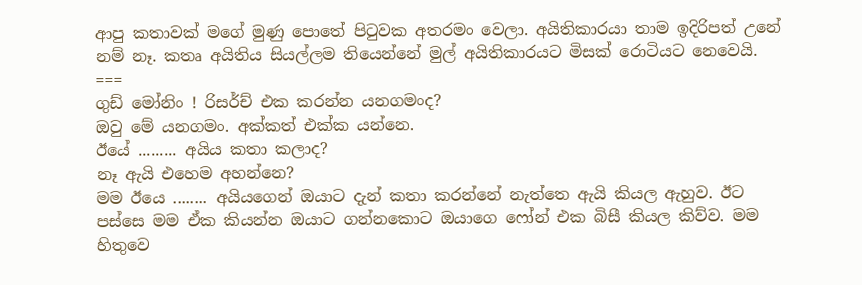ආපු කතාවක් මගේ මුණු පොතේ පිටුවක අතරමං වෙලා. අයිතිකාරයා තාම ඉදිරිපත් උනේ නම් නෑ. කතෘ අයිතිය සියල්ලම තියෙන්නේ මුල් අයිතිකාරයට මිසක් රොටියට නෙවෙයි.
===
ගුඩ් මෝනිං ! රිසර්ච් එක කරන්න යනගමංද?
ඔවු මේ යනගමං. අක්කත් එක්ක යන්නෙ.
ඊයේ ......... අයිය කතා කලාද?
නෑ ඇයි එහෙම අහන්නෙ?
මම ඊයෙ ........ අයියගෙන් ඔයාට දැන් කතා කරන්නේ නැත්තෙ ඇයි කියල ඇහුව. ඊට පස්සෙ මම ඒක කියන්න ඔයාට ගන්නකොට ඔයාගෙ ෆෝන් එක බිසී කියල කිව්ව. මම හිතුවෙ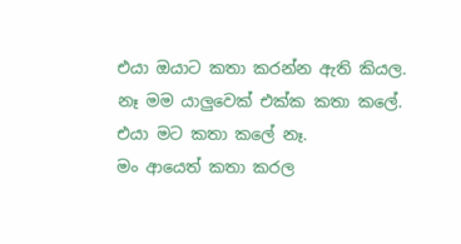එයා ඔයාට කතා කරන්න ඇති කියල.
නෑ මම යාලුවෙක් එක්ක කතා කලේ. එයා මට කතා කලේ නෑ.
මං ආයෙත් කතා කරල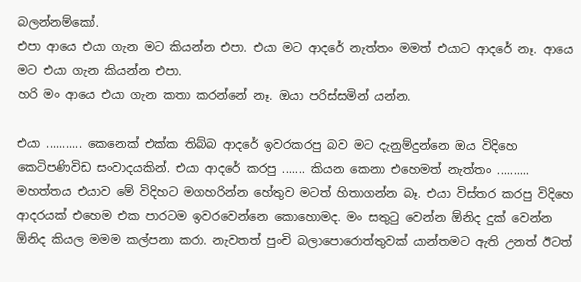බලන්නම්කෝ.
එපා ආයෙ එයා ගැන මට කියන්න එපා. එයා මට ආදරේ නැත්තං මමත් එයාට ආදරේ නෑ. ආයෙ මට එයා ගැන කියන්න එපා.
හරි මං ආයෙ එයා ගැන කතා කරන්නේ නෑ. ඔයා පරිස්සමින් යන්න.

එයා ........... කෙනෙක් එක්ක තිබ්බ ආදරේ ඉවරකරපු බව මට දැනුම්දුන්නෙ ඔය විදිහෙ කෙටිපණිවිඩ සංවාදයකින්. එයා ආදරේ කරපු ....... කියන කෙනා එහෙමත් නැත්තං .......... මහත්තය එයාව මේ විදිහට මගහරින්න හේතුව මටත් හිතාගන්න බෑ. එයා විස්තර කරපු විදිහෙ ආදරයක් එහෙම එක පාරටම ඉවරවෙන්නෙ කොහොමද. මං සතුටු වෙන්න ඕනිද දුක් වෙන්න ඕනිද කියල මමම කල්පනා කරා. නැවතත් පුංචි බලාපොරොත්තුවක් යාන්තමට ඇති උනත් ඊටත්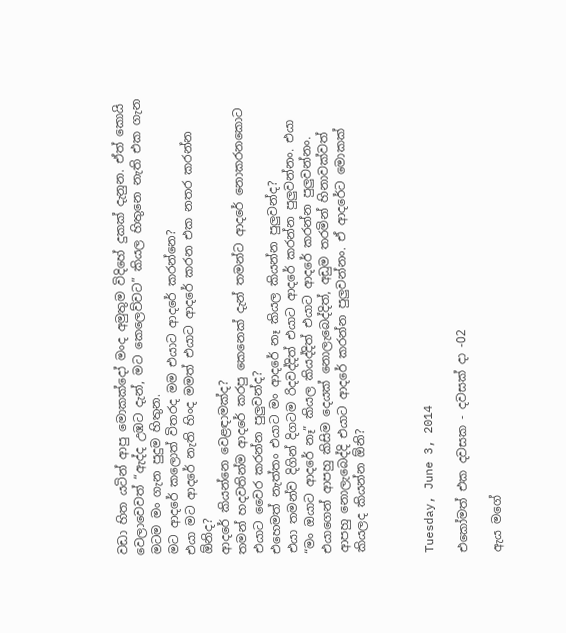වඩා හිත යටින් ආපු මොකක්දෝ මංද අමුතුම විදිහේ දුකක් දැනුන. ඒත් කොයි වෙලාවෙවත් “ඇද්ද උඹට දැන්, මට කෙලෙව්වට” කියල හිතුනෙ නැති එක ගැන මටම මං ගැන පුදුම හිතුන.
මට ආදරේ කලොත් විතරද මම එයාට ආදරේ කරන්නෙ?
එයා මට ආදරේ නැති හිංද මමත් එයාට ආදරේ කරන එක නතර කරන්න ඕනිද?
ආදරේ කියන්නෙ වෙළඳාමක්ද?
තමන් හදවතින්ම ආදරේ කරපු කෙනෙක් දැන් තමන්ට ආදරේ නොකරනකොට එයාට වෛර කරන්න පුලුවන්ද?
එහෙමත් නැත්තං එයාට මං ආදරේ නෑ කියල කියන්න පුලුවන්ද?
එයා තමන්ව දිගින් දිගටම රිදවද්දිත් එයාට ආදරේ කරන්න පුලුවන්නං. එයා “මං ඔයාට ආදරේ නෑ” කියල කියද්දිත් එයාට ආදරේ කරන්න පුලුවන්නං. එයාගෙන් ආපහු කිසිම දෙයක් නොලැබෙද්දිත්, අඩුම තරමින් හිනාවක්වත් ආපහු නොලැබෙද්දි එයාට ආදරේ කරන්න පුලුවන්නං. ඒ ආදරේට මොකක් කියලද කියන්න ඕනි?



Tuesday, June 3, 2014

එකෝමත් එක දවසක - දවසක් දා -02

ඇය මගේ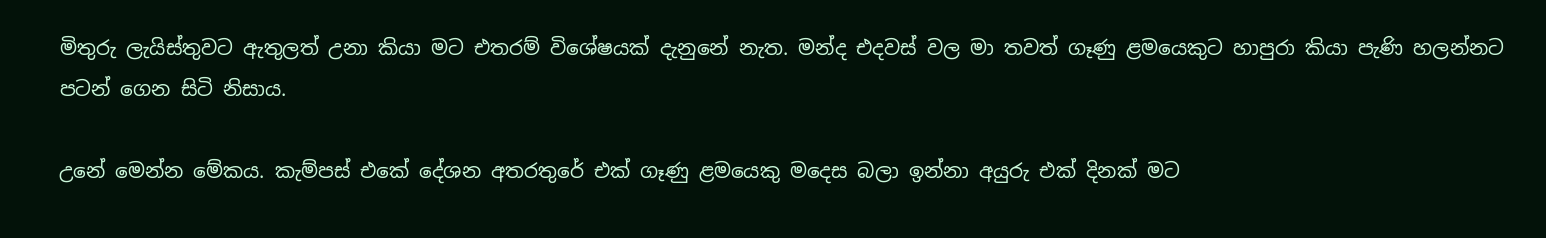මිතුරු ලැයිස්තුවට ඇතුලත් උනා කියා මට එතරම් විශේෂයක් දැනුනේ නැත. මන්ද එදවස් වල මා තවත් ගෑණු ළමයෙකුට හාපුරා කියා පැණි හලන්නට පටන් ගෙන සිටි නිසාය.

උනේ මෙන්න මේකය. කැම්පස් එකේ දේශන අතරතුරේ එක් ගෑණු ළමයෙකු මදෙස බලා ඉන්නා අයුරු එක් දිනක් මට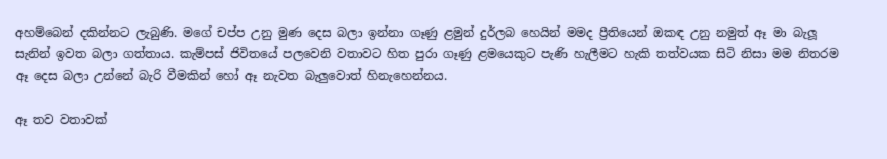අහම්බෙන් දකින්නට ලැබුණි. මගේ චප්ප උනු මුණ දෙස බලා ඉන්නා ගෑණු ළමුන් දුර්ලබ හෙයින් මමද ප්‍රීතියෙන් ඔකඳ උනු නමුත් ඈ මා බැලූ සැනින් ඉවත බලා ගත්තාය. කැම්පස් ජිවිතයේ පලවෙනි වතාවට හිත පුරා ගෑණු ළමයෙකුට පැණි හැලීමට හැකි තත්වයක සිටි නිසා මම නිතරම ඈ දෙස බලා උන්නේ බැරි වීමකින් හෝ ඈ නැවත බැලුවොත් හිනැහෙන්නය.

ඈ තව වතාවක්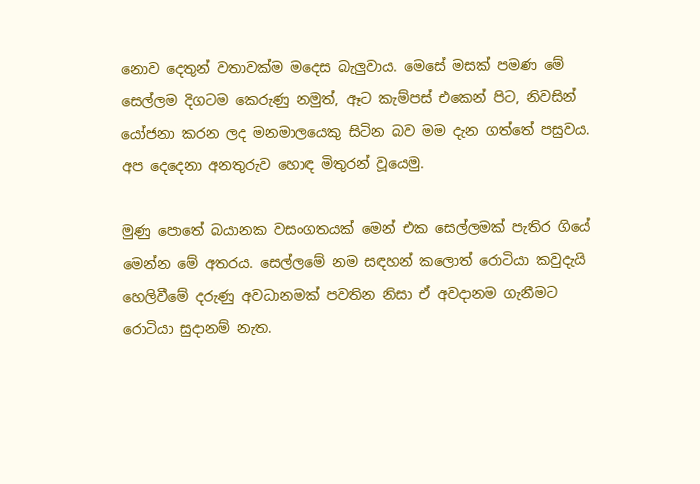නොව දෙතුන් වතාවක්ම මදෙස බැලුවාය. මෙසේ මසක් පමණ මේ සෙල්ලම දිගටම කෙරුණු නමුත්, ඈට කැම්පස් එකෙන් පිට, නිවසින් යෝජනා කරන ලද මනමාලයෙකු සිටින බව මම දැන ගත්තේ පසුවය. අප දෙදෙනා අනතුරුව හොඳ මිතුරන් වූයෙමු.

මුණු පොතේ බයානක වසංගතයක් මෙන් එක සෙල්ලමක් පැතිර ගියේ මෙන්න මේ අතරය. සෙල්ලමේ නම සඳහන් කලොත් රොටියා කවුදැයි හෙලිවීමේ දරුණු අවධානමක් පවතින නිසා ඒ අවදානම ගැනීමට රොටියා සුදානම් නැත.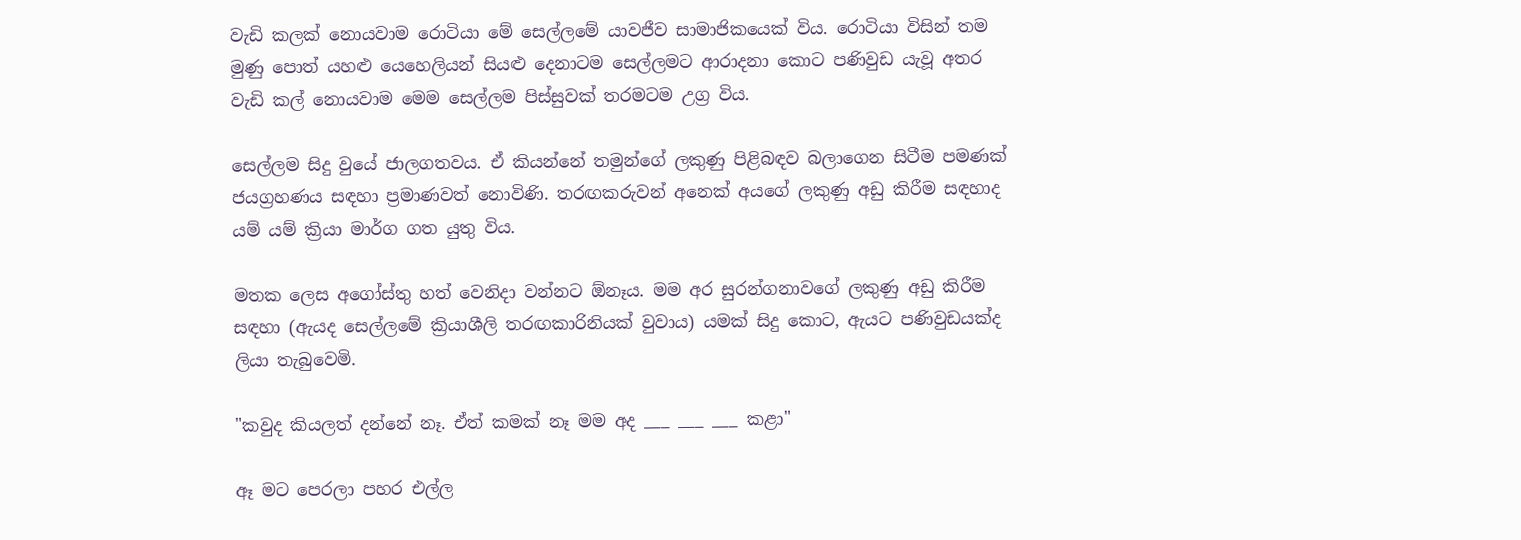වැඩි කලක් නොයවාම රොටියා මේ සෙල්ලමේ යාවජීව සාමාජිකයෙක් විය. රොටියා විසින් තම මුණු පොත් යහළු යෙහෙලියන් සියළු දෙනාටම සෙල්ලමට ආරාදනා කොට පණිවුඩ යැවූ අතර වැඩි කල් නොයවාම මෙම සෙල්ලම පිස්සුවක් තරමටම උග්‍ර විය.

සෙල්ලම සිදු වුයේ ජාලගතවය. ඒ කියන්නේ තමුන්ගේ ලකුණු පිළිබඳව බලාගෙන සිටීම පමණක් ජයග්‍රහණය සඳහා ප්‍රමාණවත් නොවිණි. තරඟකරුවන් අනෙක් අයගේ ලකුණු අඩු කිරීම සඳහාද යම් යම් ක්‍රියා මාර්ග ගත යුතු විය.

මතක ලෙස අගෝස්තු හත් වෙනිදා වන්නට ඕනෑය. මම අර සුරන්ගනාවගේ ලකුණු අඩු කිරීම සඳහා (ඇයද සෙල්ලමේ ක්‍රියාශීලි තරඟකාරිනියක් වුවාය) යමක් සිදු කොට, ඇයට පණිවුඩයක්ද ලියා තැබුවෙමි.

"කවුද කියලත් දන්නේ නෑ. ඒත් කමක් නෑ මම අද ___ ___ ___ කළා"

ඈ මට පෙරලා පහර එල්ල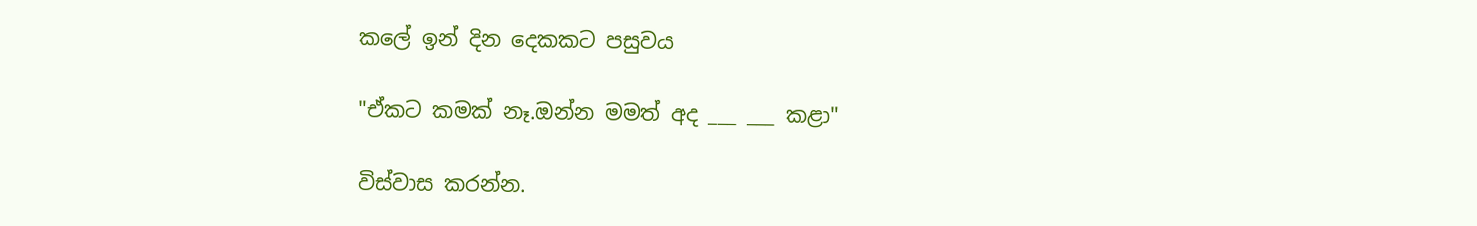කලේ ඉන් දින දෙකකට පසුවය

"ඒකට කමක් නෑ.ඔන්න මමත් අද ___ ___ කළා"

විස්වාස කරන්න.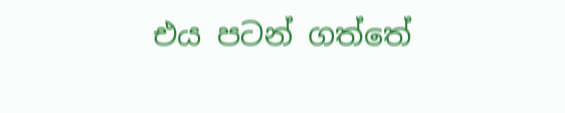එය පටන් ගත්තේ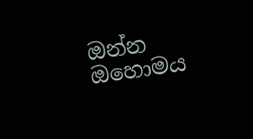ඔන්න ඔහොමය